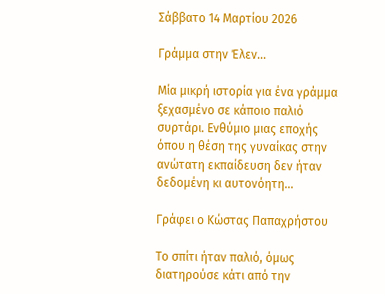Σάββατο 14 Μαρτίου 2026

Γράμμα στην Έλεν...

Μία μικρή ιστορία για ένα γράμμα ξεχασμένο σε κάποιο παλιό συρτάρι. Ενθύμιο μιας εποχής όπου η θέση της γυναίκας στην ανώτατη εκπαίδευση δεν ήταν δεδομένη κι αυτονόητη...

Γράφει ο Κώστας Παπαχρήστου

Το σπίτι ήταν παλιό, όμως διατηρούσε κάτι από την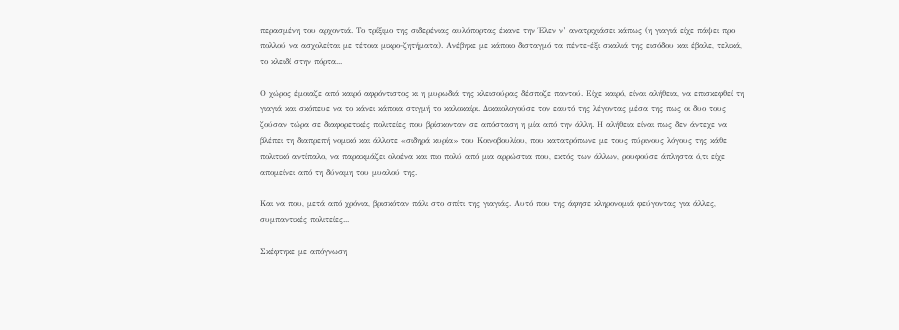περασμένη του αρχοντιά. Το τρίξιμο της σιδερένιας αυλόπορτας έκανε την Έλεν ν’ ανατριχιάσει κάπως (η γιαγιά είχε πάψει προ πολλού να ασχολείται με τέτοια μικρο-ζητήματα). Ανέβηκε με κάποιο δισταγμό τα πέντε-έξι σκαλιά της εισόδου και έβαλε, τελικά, το κλειδί στην πόρτα...

Ο χώρος έμοιαζε από καιρό αφρόντιστος κι η μυρωδιά της κλεισούρας δέσποζε παντού. Είχε καιρό, είναι αλήθεια, να επισκεφθεί τη γιαγιά και σκόπευε να το κάνει κάποια στιγμή το καλοκαίρι. Δικαιολογούσε τον εαυτό της λέγοντας μέσα της πως οι δυο τους ζούσαν τώρα σε διαφορετικές πολιτείες που βρίσκονταν σε απόσταση η μία από την άλλη. Η αλήθεια είναι πως δεν άντεχε να βλέπει τη διαπρεπή νομικό και άλλοτε «σιδηρά κυρία» του Κοινοβουλίου, που κατατρόπωνε με τους πύρινους λόγους της κάθε πολιτικό αντίπαλο, να παρακμάζει ολοένα και πιο πολύ από μια αρρώστια που, εκτός των άλλων, ρουφούσε άπληστα ό,τι είχε απομείνει από τη δύναμη του μυαλού της.

Και να που, μετά από χρόνια, βρισκόταν πάλι στο σπίτι της γιαγιάς. Αυτό που της άφησε κληρονομιά φεύγοντας για άλλες, συμπαντικές πολιτείες...

Σκέφτηκε με απόγνωση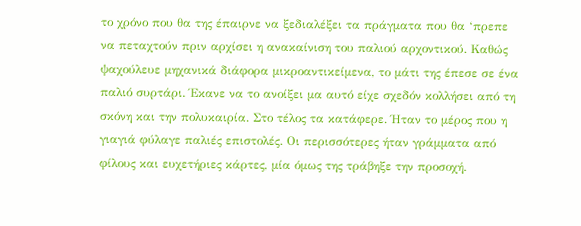το χρόνο που θα της έπαιρνε να ξεδιαλέξει τα πράγματα που θα ‘πρεπε να πεταχτούν πριν αρχίσει η ανακαίνιση του παλιού αρχοντικού. Καθώς ψαχούλευε μηχανικά διάφορα μικροαντικείμενα, το μάτι της έπεσε σε ένα παλιό συρτάρι. Έκανε να το ανοίξει μα αυτό είχε σχεδόν κολλήσει από τη σκόνη και την πολυκαιρία. Στο τέλος τα κατάφερε. Ήταν το μέρος που η γιαγιά φύλαγε παλιές επιστολές. Οι περισσότερες ήταν γράμματα από φίλους και ευχετήριες κάρτες, μία όμως της τράβηξε την προσοχή.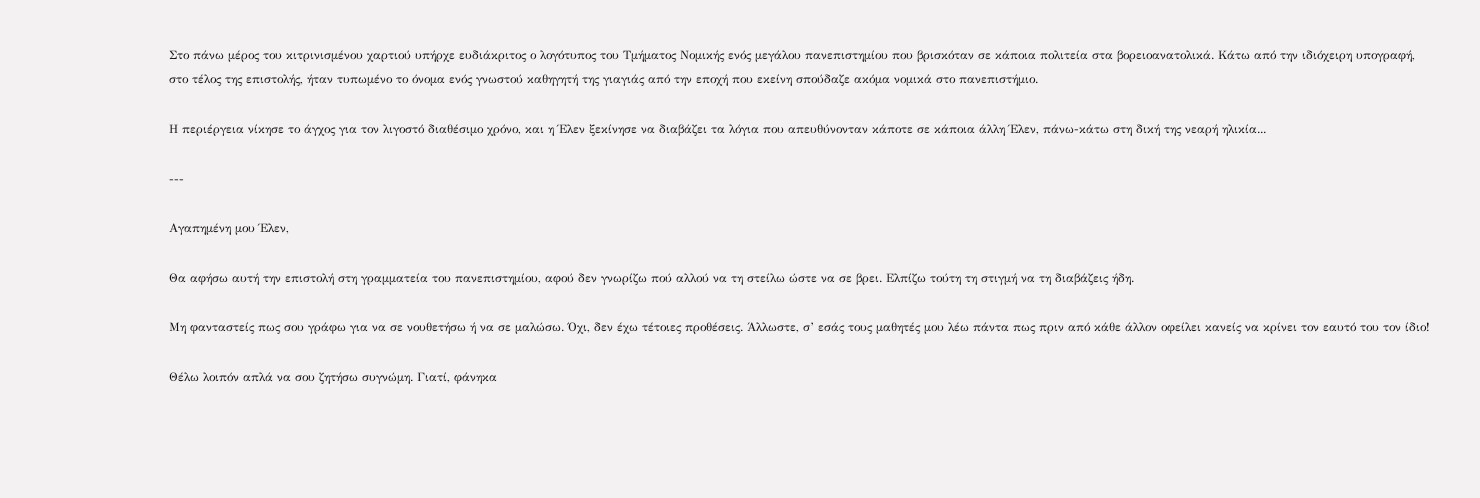Στο πάνω μέρος του κιτρινισμένου χαρτιού υπήρχε ευδιάκριτος ο λογότυπος του Τμήματος Νομικής ενός μεγάλου πανεπιστημίου που βρισκόταν σε κάποια πολιτεία στα βορειοανατολικά. Κάτω από την ιδιόχειρη υπογραφή, στο τέλος της επιστολής, ήταν τυπωμένο το όνομα ενός γνωστού καθηγητή της γιαγιάς από την εποχή που εκείνη σπούδαζε ακόμα νομικά στο πανεπιστήμιο.

Η περιέργεια νίκησε το άγχος για τον λιγοστό διαθέσιμο χρόνο, και η Έλεν ξεκίνησε να διαβάζει τα λόγια που απευθύνονταν κάποτε σε κάποια άλλη Έλεν, πάνω-κάτω στη δική της νεαρή ηλικία...

---

Αγαπημένη μου Έλεν,

Θα αφήσω αυτή την επιστολή στη γραμματεία του πανεπιστημίου, αφού δεν γνωρίζω πού αλλού να τη στείλω ώστε να σε βρει. Ελπίζω τούτη τη στιγμή να τη διαβάζεις ήδη.

Μη φανταστείς πως σου γράφω για να σε νουθετήσω ή να σε μαλώσω. Όχι, δεν έχω τέτοιες προθέσεις. Άλλωστε, σ’ εσάς τους μαθητές μου λέω πάντα πως πριν από κάθε άλλον οφείλει κανείς να κρίνει τον εαυτό του τον ίδιο!

Θέλω λοιπόν απλά να σου ζητήσω συγνώμη. Γιατί, φάνηκα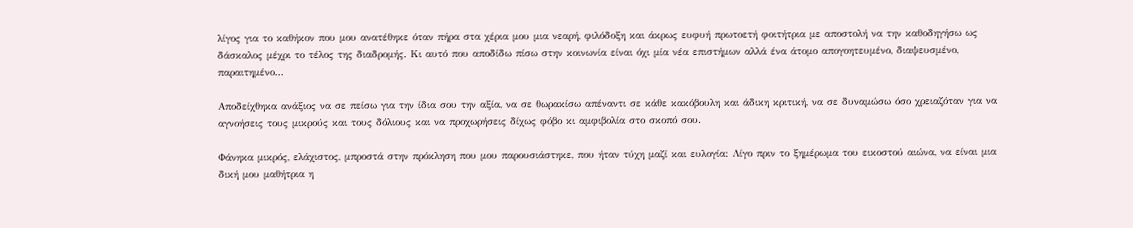λίγος για το καθήκον που μου ανατέθηκε όταν πήρα στα χέρια μου μια νεαρή, φιλόδοξη και άκρως ευφυή πρωτοετή φοιτήτρια με αποστολή να την καθοδηγήσω ως δάσκαλος μέχρι το τέλος της διαδρομής. Κι αυτό που αποδίδω πίσω στην κοινωνία είναι όχι μία νέα επιστήμων αλλά ένα άτομο απογοητευμένο, διαψευσμένο, παραιτημένο...

Αποδείχθηκα ανάξιος να σε πείσω για την ίδια σου την αξία, να σε θωρακίσω απέναντι σε κάθε κακόβουλη και άδικη κριτική, να σε δυναμώσω όσο χρειαζόταν για να αγνοήσεις τους μικρούς και τους δόλιους και να προχωρήσεις δίχως φόβο κι αμφιβολία στο σκοπό σου.

Φάνηκα μικρός, ελάχιστος, μπροστά στην πρόκληση που μου παρουσιάστηκε, που ήταν τύχη μαζί και ευλογία: Λίγο πριν το ξημέρωμα του εικοστού αιώνα, να είναι μια δική μου μαθήτρια η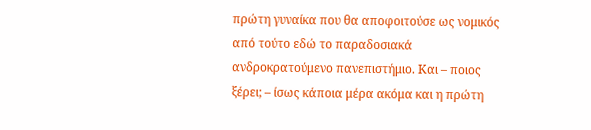πρώτη γυναίκα που θα αποφοιτούσε ως νομικός από τούτο εδώ το παραδοσιακά ανδροκρατούμενο πανεπιστήμιο. Και – ποιος ξέρει; – ίσως κάποια μέρα ακόμα και η πρώτη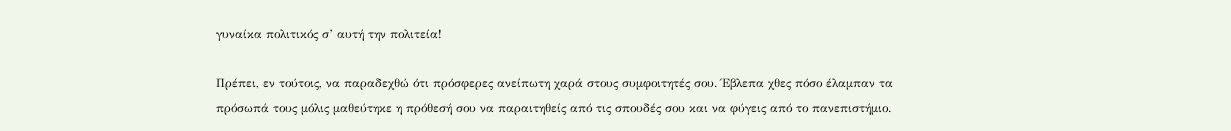γυναίκα πολιτικός σ’ αυτή την πολιτεία!

Πρέπει, εν τούτοις, να παραδεχθώ ότι πρόσφερες ανείπωτη χαρά στους συμφοιτητές σου. Έβλεπα χθες πόσο έλαμπαν τα πρόσωπά τους μόλις μαθεύτηκε η πρόθεσή σου να παραιτηθείς από τις σπουδές σου και να φύγεις από το πανεπιστήμιο.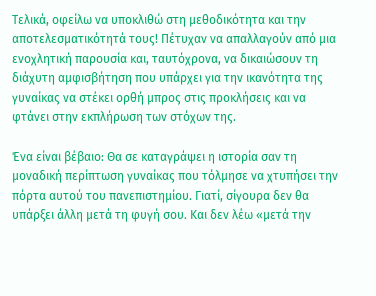Τελικά, οφείλω να υποκλιθώ στη μεθοδικότητα και την αποτελεσματικότητά τους! Πέτυχαν να απαλλαγούν από μια ενοχλητική παρουσία και, ταυτόχρονα, να δικαιώσουν τη διάχυτη αμφισβήτηση που υπάρχει για την ικανότητα της γυναίκας να στέκει ορθή μπρος στις προκλήσεις και να φτάνει στην εκπλήρωση των στόχων της.

Ένα είναι βέβαιο: Θα σε καταγράψει η ιστορία σαν τη μοναδική περίπτωση γυναίκας που τόλμησε να χτυπήσει την πόρτα αυτού του πανεπιστημίου. Γιατί, σίγουρα δεν θα υπάρξει άλλη μετά τη φυγή σου. Και δεν λέω «μετά την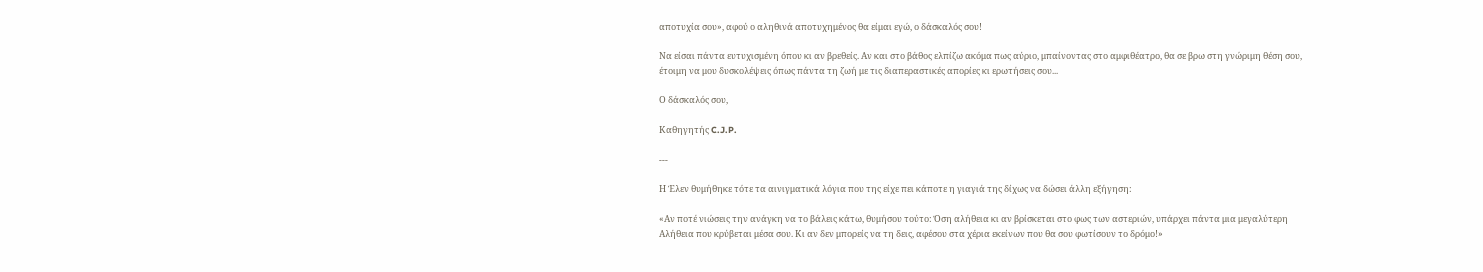αποτυχία σου», αφού ο αληθινά αποτυχημένος θα είμαι εγώ, ο δάσκαλός σου!

Να είσαι πάντα ευτυχισμένη όπου κι αν βρεθείς. Αν και στο βάθος ελπίζω ακόμα πως αύριο, μπαίνοντας στο αμφιθέατρο, θα σε βρω στη γνώριμη θέση σου, έτοιμη να μου δυσκολέψεις όπως πάντα τη ζωή με τις διαπεραστικές απορίες κι ερωτήσεις σου...

Ο δάσκαλός σου,

Καθηγητής C.J.P.

---

Η Έλεν θυμήθηκε τότε τα αινιγματικά λόγια που της είχε πει κάποτε η γιαγιά της δίχως να δώσει άλλη εξήγηση:

«Αν ποτέ νιώσεις την ανάγκη να το βάλεις κάτω, θυμήσου τούτο: Όση αλήθεια κι αν βρίσκεται στο φως των αστεριών, υπάρχει πάντα μια μεγαλύτερη Αλήθεια που κρύβεται μέσα σου. Κι αν δεν μπορείς να τη δεις, αφέσου στα χέρια εκείνων που θα σου φωτίσουν το δρόμο!»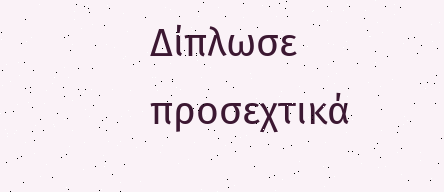Δίπλωσε προσεχτικά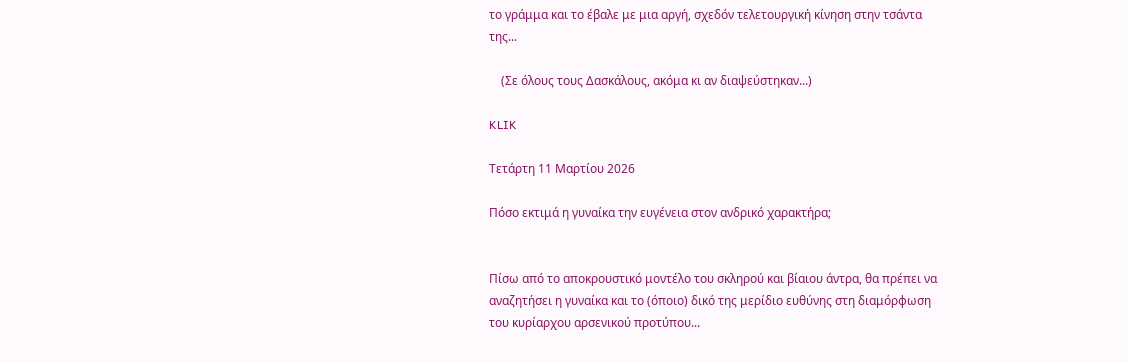το γράμμα και το έβαλε με μια αργή, σχεδόν τελετουργική κίνηση στην τσάντα της...

    (Σε όλους τους Δασκάλους, ακόμα κι αν διαψεύστηκαν...)

KLIK

Τετάρτη 11 Μαρτίου 2026

Πόσο εκτιμά η γυναίκα την ευγένεια στον ανδρικό χαρακτήρα;


Πίσω από το αποκρουστικό μοντέλο του σκληρού και βίαιου άντρα, θα πρέπει να αναζητήσει η γυναίκα και το (όποιο) δικό της μερίδιο ευθύνης στη διαμόρφωση του κυρίαρχου αρσενικού προτύπου...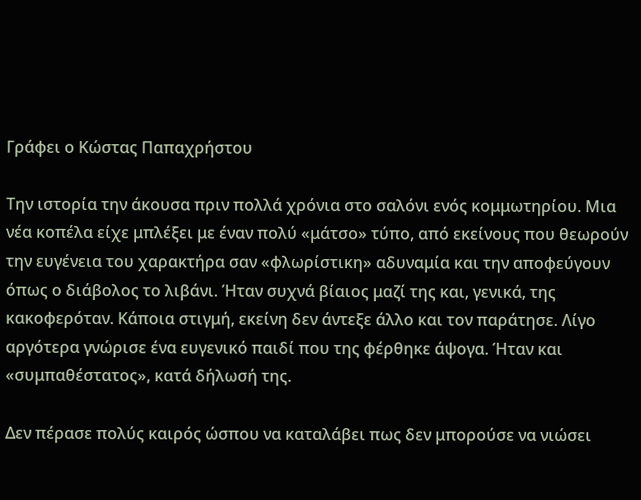Γράφει ο Κώστας Παπαχρήστου

Την ιστορία την άκουσα πριν πολλά χρόνια στο σαλόνι ενός κομμωτηρίου. Μια νέα κοπέλα είχε μπλέξει με έναν πολύ «μάτσο» τύπο, από εκείνους που θεωρούν την ευγένεια του χαρακτήρα σαν «φλωρίστικη» αδυναμία και την αποφεύγουν όπως ο διάβολος το λιβάνι. Ήταν συχνά βίαιος μαζί της και, γενικά, της κακοφερόταν. Κάποια στιγμή, εκείνη δεν άντεξε άλλο και τον παράτησε. Λίγο αργότερα γνώρισε ένα ευγενικό παιδί που της φέρθηκε άψογα. Ήταν και «συμπαθέστατος», κατά δήλωσή της.

Δεν πέρασε πολύς καιρός ώσπου να καταλάβει πως δεν μπορούσε να νιώσει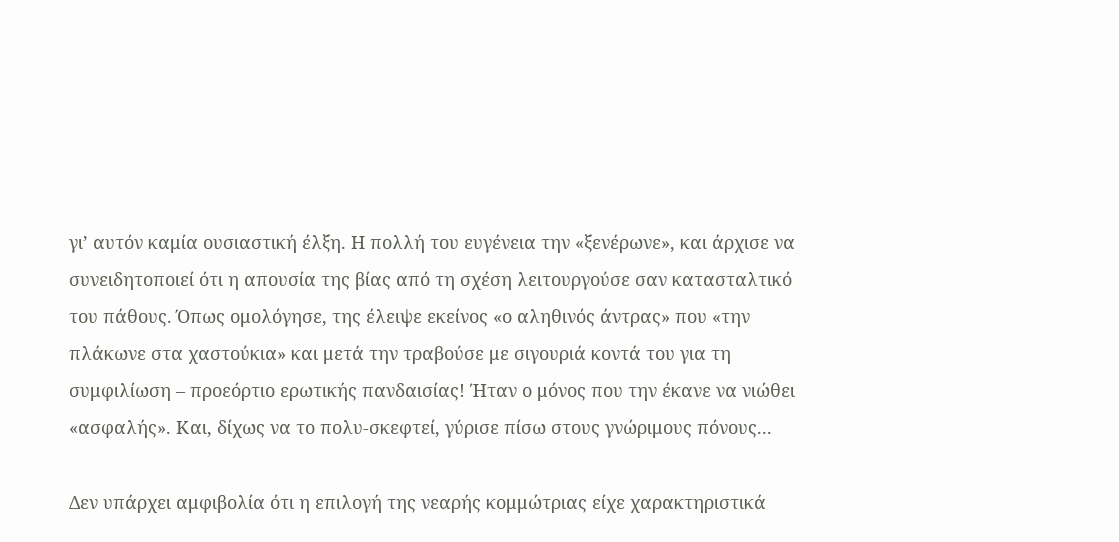γι’ αυτόν καμία ουσιαστική έλξη. Η πολλή του ευγένεια την «ξενέρωνε», και άρχισε να συνειδητοποιεί ότι η απουσία της βίας από τη σχέση λειτουργούσε σαν κατασταλτικό του πάθους. Όπως ομολόγησε, της έλειψε εκείνος «ο αληθινός άντρας» που «την πλάκωνε στα χαστούκια» και μετά την τραβούσε με σιγουριά κοντά του για τη συμφιλίωση – προεόρτιο ερωτικής πανδαισίας! Ήταν ο μόνος που την έκανε να νιώθει «ασφαλής». Και, δίχως να το πολυ-σκεφτεί, γύρισε πίσω στους γνώριμους πόνους...

Δεν υπάρχει αμφιβολία ότι η επιλογή της νεαρής κομμώτριας είχε χαρακτηριστικά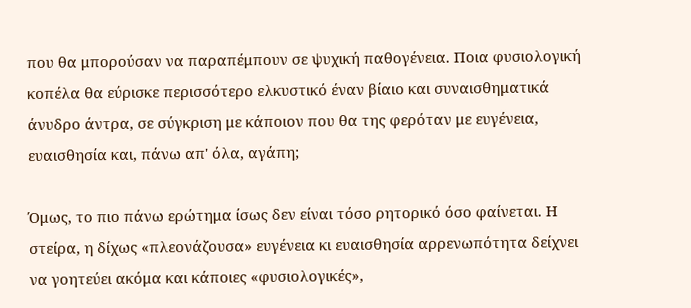που θα μπορούσαν να παραπέμπουν σε ψυχική παθογένεια. Ποια φυσιολογική κοπέλα θα εύρισκε περισσότερο ελκυστικό έναν βίαιο και συναισθηματικά άνυδρο άντρα, σε σύγκριση με κάποιον που θα της φερόταν με ευγένεια, ευαισθησία και, πάνω απ' όλα, αγάπη;

Όμως, το πιο πάνω ερώτημα ίσως δεν είναι τόσο ρητορικό όσο φαίνεται. Η στείρα, η δίχως «πλεονάζουσα» ευγένεια κι ευαισθησία αρρενωπότητα δείχνει να γοητεύει ακόμα και κάποιες «φυσιολογικές»,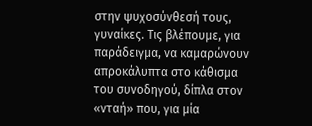στην ψυχοσύνθεσή τους, γυναίκες. Τις βλέπουμε, για παράδειγμα, να καμαρώνουν απροκάλυπτα στο κάθισμα του συνοδηγού, δίπλα στον «νταή» που, για μία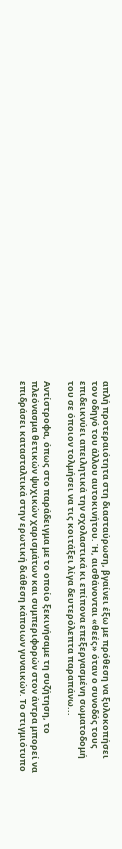απλή προτεραιότητα στη διασταύρωση, βγαίνει έξω με πρόθεση να ξυλοκοπήσει τον οδηγό του άλλου αυτοκινήτου. Ή, αισθάνονται «θεές» όταν ο συνοδός τους επιδεικνύει απειλητικά την σχολαστικά κι επίπονα επεξεργασμένη σωματοδομή του σε όποιον τολμήσει να τις κοιτάξει λίγα δευτερόλεπτα παραπάνω...

Αντίστροφα, όπως στο παράδειγμα με το οποίο ξεκινήσαμε τη συζήτηση, το πλεόνασμα θετικών ψυχικών χαρισμάτων και συμπεριφορών στον άντρα μπορεί να επιδράσει κατασταλτικά στην ερωτική διάθεση κάποιων γυναικών. Το στιγμιότυπο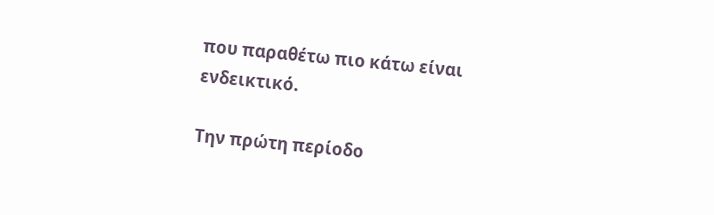που παραθέτω πιο κάτω είναι ενδεικτικό.

Την πρώτη περίοδο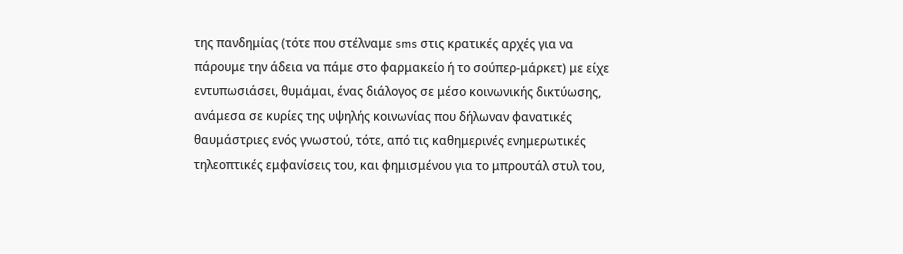της πανδημίας (τότε που στέλναμε sms στις κρατικές αρχές για να πάρουμε την άδεια να πάμε στο φαρμακείο ή το σούπερ-μάρκετ) με είχε εντυπωσιάσει, θυμάμαι, ένας διάλογος σε μέσο κοινωνικής δικτύωσης, ανάμεσα σε κυρίες της υψηλής κοινωνίας που δήλωναν φανατικές θαυμάστριες ενός γνωστού, τότε, από τις καθημερινές ενημερωτικές τηλεοπτικές εμφανίσεις του, και φημισμένου για το μπρουτάλ στυλ του,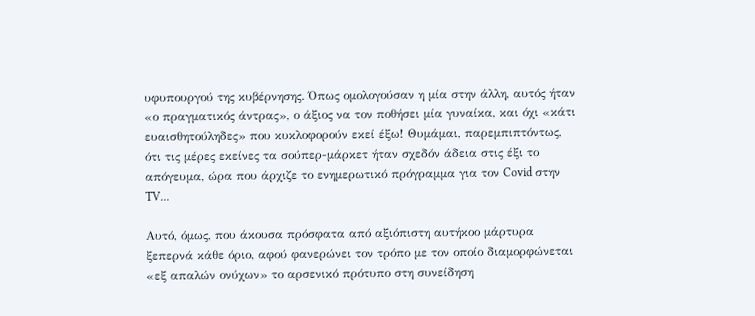υφυπουργού της κυβέρνησης. Όπως ομολογούσαν η μία στην άλλη, αυτός ήταν «ο πραγματικός άντρας», ο άξιος να τον ποθήσει μία γυναίκα, και όχι «κάτι ευαισθητούληδες» που κυκλοφορούν εκεί έξω! Θυμάμαι, παρεμπιπτόντως, ότι τις μέρες εκείνες τα σούπερ-μάρκετ ήταν σχεδόν άδεια στις έξι το απόγευμα, ώρα που άρχιζε το ενημερωτικό πρόγραμμα για τον Covid στην TV...

Αυτό, όμως, που άκουσα πρόσφατα από αξιόπιστη αυτήκοο μάρτυρα ξεπερνά κάθε όριο, αφού φανερώνει τον τρόπο με τον οποίο διαμορφώνεται «εξ απαλών ονύχων» το αρσενικό πρότυπο στη συνείδηση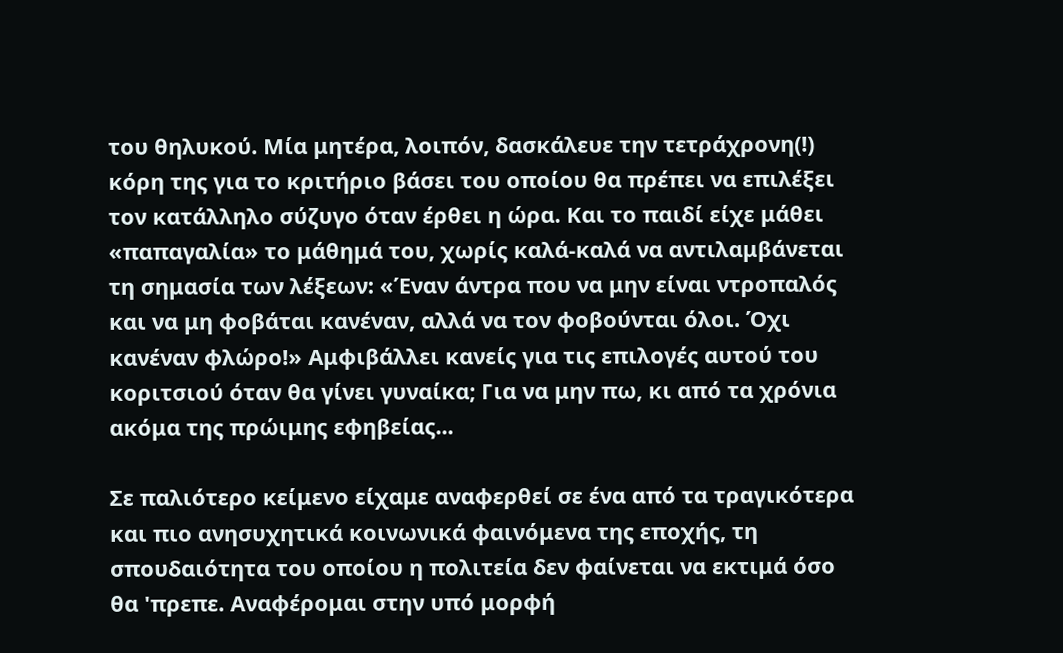του θηλυκού. Μία μητέρα, λοιπόν, δασκάλευε την τετράχρονη(!) κόρη της για το κριτήριο βάσει του οποίου θα πρέπει να επιλέξει τον κατάλληλο σύζυγο όταν έρθει η ώρα. Και το παιδί είχε μάθει «παπαγαλία» το μάθημά του, χωρίς καλά-καλά να αντιλαμβάνεται τη σημασία των λέξεων: «Έναν άντρα που να μην είναι ντροπαλός και να μη φοβάται κανέναν, αλλά να τον φοβούνται όλοι. Όχι κανέναν φλώρο!» Αμφιβάλλει κανείς για τις επιλογές αυτού του κοριτσιού όταν θα γίνει γυναίκα; Για να μην πω, κι από τα χρόνια ακόμα της πρώιμης εφηβείας...

Σε παλιότερο κείμενο είχαμε αναφερθεί σε ένα από τα τραγικότερα και πιο ανησυχητικά κοινωνικά φαινόμενα της εποχής, τη σπουδαιότητα του οποίου η πολιτεία δεν φαίνεται να εκτιμά όσο θα 'πρεπε. Αναφέρομαι στην υπό μορφή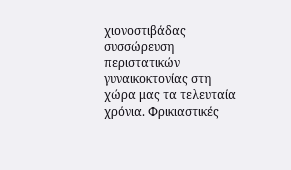χιονοστιβάδας συσσώρευση περιστατικών γυναικοκτονίας στη χώρα μας τα τελευταία χρόνια. Φρικιαστικές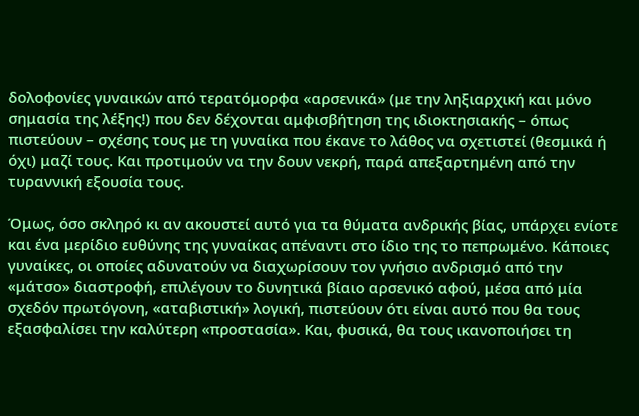δολοφονίες γυναικών από τερατόμορφα «αρσενικά» (με την ληξιαρχική και μόνο σημασία της λέξης!) που δεν δέχονται αμφισβήτηση της ιδιοκτησιακής – όπως πιστεύουν – σχέσης τους με τη γυναίκα που έκανε το λάθος να σχετιστεί (θεσμικά ή όχι) μαζί τους. Και προτιμούν να την δουν νεκρή, παρά απεξαρτημένη από την τυραννική εξουσία τους.

Όμως, όσο σκληρό κι αν ακουστεί αυτό για τα θύματα ανδρικής βίας, υπάρχει ενίοτε και ένα μερίδιο ευθύνης της γυναίκας απέναντι στο ίδιο της το πεπρωμένο. Κάποιες γυναίκες, οι οποίες αδυνατούν να διαχωρίσουν τον γνήσιο ανδρισμό από την «μάτσο» διαστροφή, επιλέγουν το δυνητικά βίαιο αρσενικό αφού, μέσα από μία σχεδόν πρωτόγονη, «αταβιστική» λογική, πιστεύουν ότι είναι αυτό που θα τους εξασφαλίσει την καλύτερη «προστασία». Και, φυσικά, θα τους ικανοποιήσει τη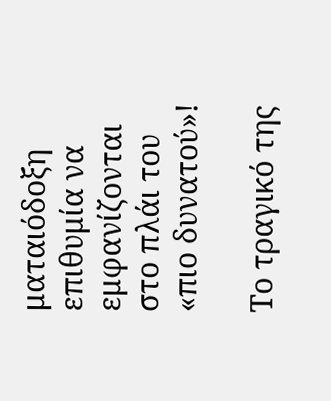ματαιόδοξη επιθυμία να εμφανίζονται στο πλάι του «πιο δυνατού»!

Το τραγικό της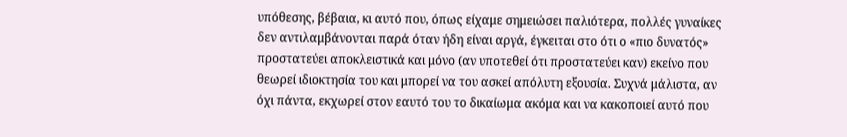υπόθεσης, βέβαια, κι αυτό που, όπως είχαμε σημειώσει παλιότερα, πολλές γυναίκες δεν αντιλαμβάνονται παρά όταν ήδη είναι αργά, έγκειται στο ότι ο «πιο δυνατός» προστατεύει αποκλειστικά και μόνο (αν υποτεθεί ότι προστατεύει καν) εκείνο που θεωρεί ιδιοκτησία του και μπορεί να του ασκεί απόλυτη εξουσία. Συχνά μάλιστα, αν όχι πάντα, εκχωρεί στον εαυτό του το δικαίωμα ακόμα και να κακοποιεί αυτό που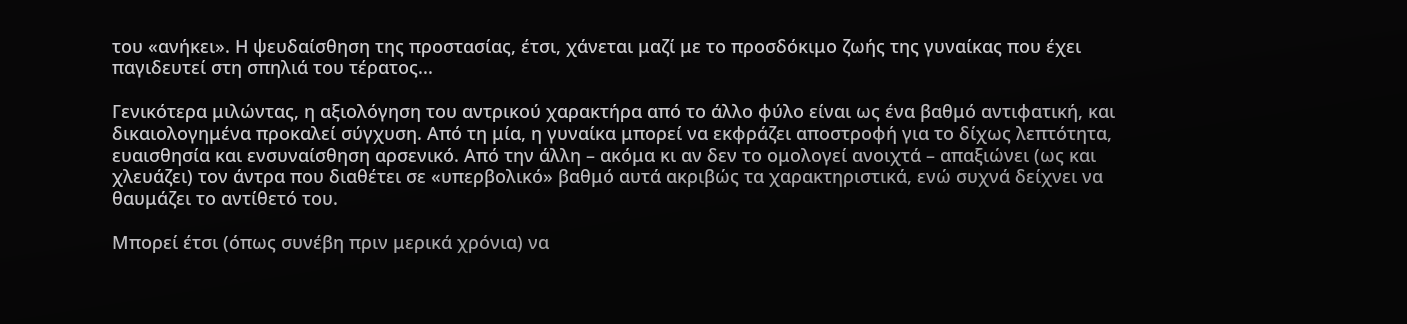του «ανήκει». Η ψευδαίσθηση της προστασίας, έτσι, χάνεται μαζί με το προσδόκιμο ζωής της γυναίκας που έχει παγιδευτεί στη σπηλιά του τέρατος...

Γενικότερα μιλώντας, η αξιολόγηση του αντρικού χαρακτήρα από το άλλο φύλο είναι ως ένα βαθμό αντιφατική, και δικαιολογημένα προκαλεί σύγχυση. Από τη μία, η γυναίκα μπορεί να εκφράζει αποστροφή για το δίχως λεπτότητα, ευαισθησία και ενσυναίσθηση αρσενικό. Από την άλλη – ακόμα κι αν δεν το ομολογεί ανοιχτά – απαξιώνει (ως και χλευάζει) τον άντρα που διαθέτει σε «υπερβολικό» βαθμό αυτά ακριβώς τα χαρακτηριστικά, ενώ συχνά δείχνει να θαυμάζει το αντίθετό του.

Μπορεί έτσι (όπως συνέβη πριν μερικά χρόνια) να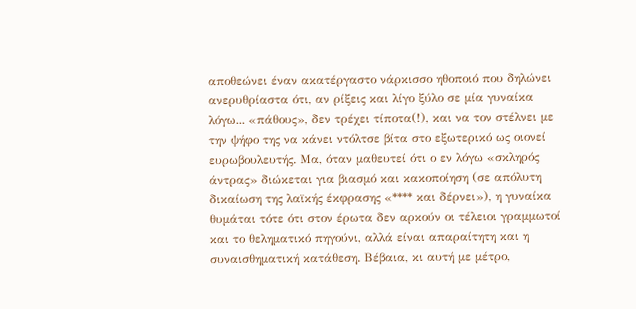αποθεώνει έναν ακατέργαστο νάρκισσο ηθοποιό που δηλώνει ανερυθρίαστα ότι, αν ρίξεις και λίγο ξύλο σε μία γυναίκα λόγω... «πάθους», δεν τρέχει τίποτα(!), και να τον στέλνει με την ψήφο της να κάνει ντόλτσε βίτα στο εξωτερικό ως οιονεί ευρωβουλευτής. Μα, όταν μαθευτεί ότι ο εν λόγω «σκληρός άντρας» διώκεται για βιασμό και κακοποίηση (σε απόλυτη δικαίωση της λαϊκής έκφρασης «**** και δέρνει»), η γυναίκα θυμάται τότε ότι στον έρωτα δεν αρκούν οι τέλειοι γραμμωτοί και το θεληματικό πηγούνι, αλλά είναι απαραίτητη και η συναισθηματική κατάθεση. Βέβαια, κι αυτή με μέτρο,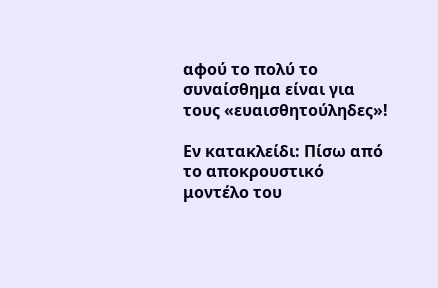αφού το πολύ το συναίσθημα είναι για τους «ευαισθητούληδες»!

Εν κατακλείδι: Πίσω από το αποκρουστικό μοντέλο του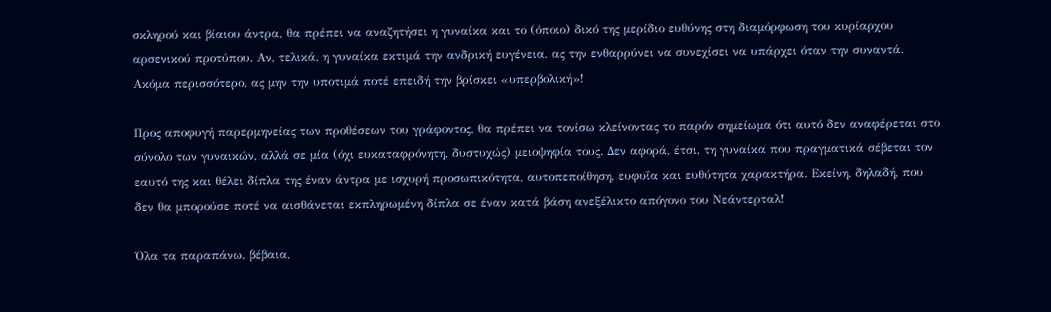σκληρού και βίαιου άντρα, θα πρέπει να αναζητήσει η γυναίκα και το (όποιο) δικό της μερίδιο ευθύνης στη διαμόρφωση του κυρίαρχου αρσενικού προτύπου. Αν, τελικά, η γυναίκα εκτιμά την ανδρική ευγένεια, ας την ενθαρρύνει να συνεχίσει να υπάρχει όταν την συναντά. Ακόμα περισσότερο, ας μην την υποτιμά ποτέ επειδή την βρίσκει «υπερβολική»!

Προς αποφυγή παρερμηνείας των προθέσεων του γράφοντος, θα πρέπει να τονίσω κλείνοντας το παρόν σημείωμα ότι αυτό δεν αναφέρεται στο σύνολο των γυναικών, αλλά σε μία (όχι ευκαταφρόνητη, δυστυχώς) μειοψηφία τους. Δεν αφορά, έτσι, τη γυναίκα που πραγματικά σέβεται τον εαυτό της και θέλει δίπλα της έναν άντρα με ισχυρή προσωπικότητα, αυτοπεποίθηση, ευφυΐα και ευθύτητα χαρακτήρα. Εκείνη, δηλαδή, που δεν θα μπορούσε ποτέ να αισθάνεται εκπληρωμένη δίπλα σε έναν κατά βάση ανεξέλικτο απόγονο του Νεάντερταλ!

Όλα τα παραπάνω, βέβαια,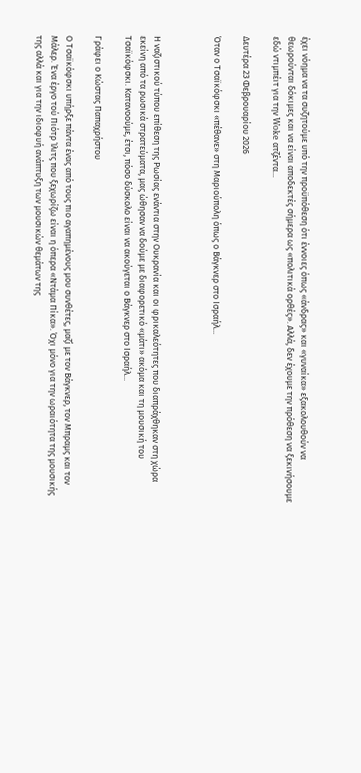έχει νόημα να τα συζητούμε υπό την προϋπόθεση ότι έννοιες όπως «άνδρας» και «γυναίκα» εξακολουθούν να θεωρούνται δόκιμες και να είναι αποδεκτές σήμερα ως «πολιτικά ορθές». Αλλά, δεν έχουμε την πρόθεση να ξεκινήσουμε εδώ ντιμπέιτ για την Woke ατζέντα...

Δευτέρα 23 Φεβρουαρίου 2026

Όταν ο Τσαϊκόφσκι «πέθανε» στη Μαριούπολη όπως ο Βάγκνερ στο Ισραήλ...



Η ναζιστικού τύπου επίθεση της Ρωσίας ενάντια στην Ουκρανία και οι φρικαλεότητες που διαπράχθηκαν στη χώρα εκείνη από τα ρωσικά στρατεύματα, μας ώθησαν να δούμε με διαφορετικό «μάτι» ακόμα και τη μουσική του Τσαϊκόφσκι. Κατανοούμε, έτσι, πόσο δύσκολο είναι να ακούγεται ο Βάγκνερ στο Ισραήλ...

Γράφει ο Κώστας Παπαχρήστου

Ο Τσαϊκόφσκι υπήρξε πάντα ένας από τους πιο αγαπημένους μου συνθέτες, μαζί με τον Βάγκνερ, τον Μπραμς και τον Μάλερ. Ένα έργο τού Πιότρ Ίλιτς που ξεχωρίζω είναι η όπερα «Ντάμα Πίκα». Όχι μόνο για την ωραιότητα της μουσικής της αλλά και για την ιδιοφυή ανάπτυξη των μουσικών θεμάτων της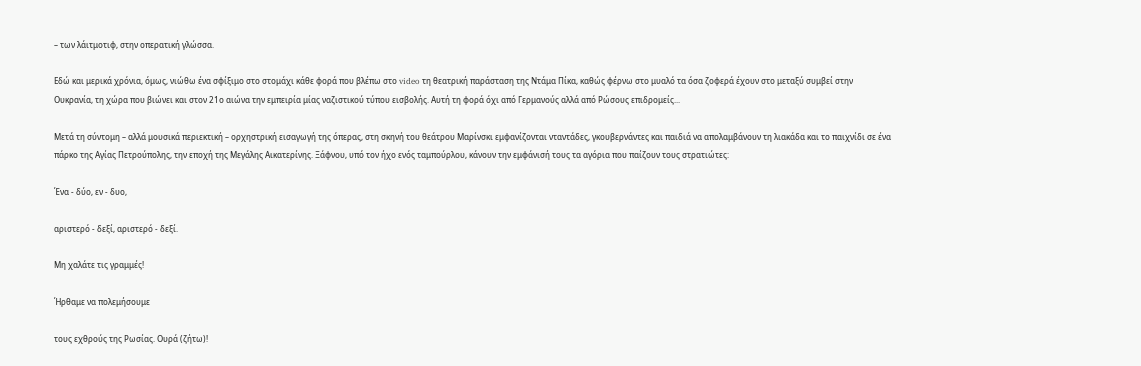– των λάιτμοτιφ, στην οπερατική γλώσσα.

Εδώ και μερικά χρόνια, όμως, νιώθω ένα σφίξιμο στο στομάχι κάθε φορά που βλέπω στο video τη θεατρική παράσταση της Ντάμα Πίκα, καθώς φέρνω στο μυαλό τα όσα ζοφερά έχουν στο μεταξύ συμβεί στην Ουκρανία, τη χώρα που βιώνει και στον 21ο αιώνα την εμπειρία μίας ναζιστικού τύπου εισβολής. Αυτή τη φορά όχι από Γερμανούς αλλά από Ρώσους επιδρομείς...

Μετά τη σύντομη – αλλά μουσικά περιεκτική – ορχηστρική εισαγωγή της όπερας, στη σκηνή του θεάτρου Μαρίνσκι εμφανίζονται νταντάδες, γκουβερνάντες και παιδιά να απολαμβάνουν τη λιακάδα και το παιχνίδι σε ένα πάρκο της Αγίας Πετρούπολης, την εποχή της Μεγάλης Αικατερίνης. Ξάφνου, υπό τον ήχο ενός ταμπούρλου, κάνουν την εμφάνισή τους τα αγόρια που παίζουν τους στρατιώτες:

Ένα - δύο, εν - δυο,

αριστερό - δεξί, αριστερό - δεξί.

Μη χαλάτε τις γραμμές!

Ήρθαμε να πολεμήσουμε

τους εχθρούς της Ρωσίας. Ουρά (ζήτω)!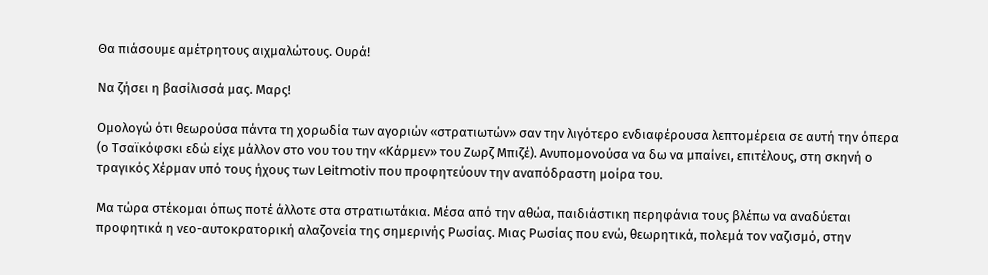Θα πιάσουμε αμέτρητους αιχμαλώτους. Ουρά!

Να ζήσει η βασίλισσά μας. Μαρς!

Ομολογώ ότι θεωρούσα πάντα τη χορωδία των αγοριών «στρατιωτών» σαν την λιγότερο ενδιαφέρουσα λεπτομέρεια σε αυτή την όπερα (ο Τσαϊκόφσκι εδώ είχε μάλλον στο νου του την «Κάρμεν» του Ζωρζ Μπιζέ). Ανυπομονούσα να δω να μπαίνει, επιτέλους, στη σκηνή ο τραγικός Χέρμαν υπό τους ήχους των Leitmotiv που προφητεύουν την αναπόδραστη μοίρα του.

Μα τώρα στέκομαι όπως ποτέ άλλοτε στα στρατιωτάκια. Μέσα από την αθώα, παιδιάστικη περηφάνια τους βλέπω να αναδύεται προφητικά η νεο-αυτοκρατορική αλαζονεία της σημερινής Ρωσίας. Μιας Ρωσίας που ενώ, θεωρητικά, πολεμά τον ναζισμό, στην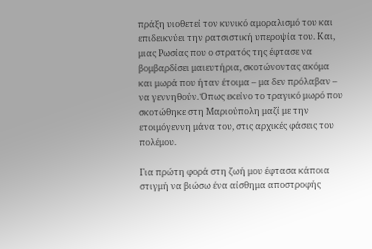πράξη υιοθετεί τον κυνικό αμοραλισμό του και επιδεικνύει την ρατσιστική υπεροψία του. Και, μιας Ρωσίας που ο στρατός της έφτασε να βομβαρδίσει μαιευτήρια, σκοτώνοντας ακόμα και μωρά που ήταν έτοιμα – μα δεν πρόλαβαν – να γεννηθούν. Όπως εκείνο το τραγικό μωρό που σκοτώθηκε στη Μαριούπολη μαζί με την ετοιμόγεννη μάνα του, στις αρχικές φάσεις του πολέμου.

Για πρώτη φορά στη ζωή μου έφτασα κάποια στιγμή να βιώσω ένα αίσθημα αποστροφής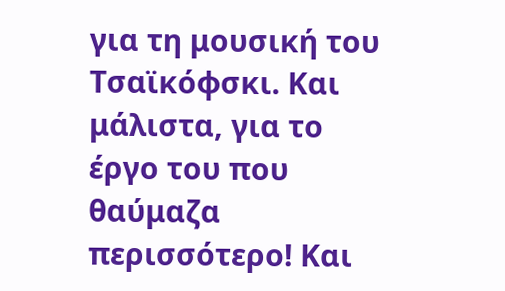για τη μουσική του Τσαϊκόφσκι. Και μάλιστα, για το έργο του που θαύμαζα περισσότερο! Και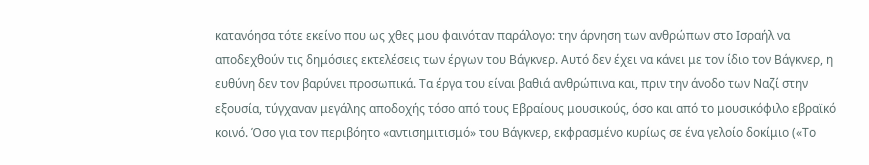κατανόησα τότε εκείνο που ως χθες μου φαινόταν παράλογο: την άρνηση των ανθρώπων στο Ισραήλ να αποδεχθούν τις δημόσιες εκτελέσεις των έργων του Βάγκνερ. Αυτό δεν έχει να κάνει με τον ίδιο τον Βάγκνερ, η ευθύνη δεν τον βαρύνει προσωπικά. Τα έργα του είναι βαθιά ανθρώπινα και, πριν την άνοδο των Ναζί στην εξουσία, τύγχαναν μεγάλης αποδοχής τόσο από τους Εβραίους μουσικούς, όσο και από το μουσικόφιλο εβραϊκό κοινό. Όσο για τον περιβόητο «αντισημιτισμό» του Βάγκνερ, εκφρασμένο κυρίως σε ένα γελοίο δοκίμιο («Το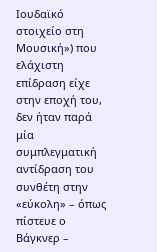Ιουδαϊκό στοιχείο στη Μουσική») που ελάχιστη επίδραση είχε στην εποχή του, δεν ήταν παρά μία συμπλεγματική αντίδραση του συνθέτη στην «εύκολη» – όπως πίστευε ο Βάγκνερ –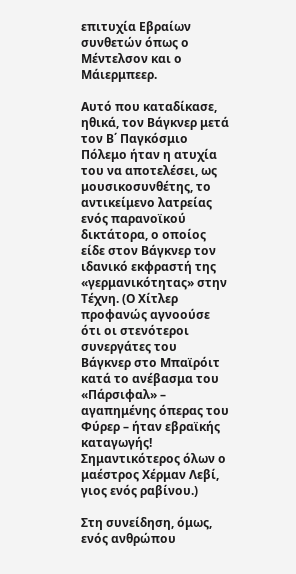επιτυχία Εβραίων συνθετών όπως ο Μέντελσον και ο Μάιερμπεερ.

Αυτό που καταδίκασε, ηθικά, τον Βάγκνερ μετά τον Β΄ Παγκόσμιο Πόλεμο ήταν η ατυχία του να αποτελέσει, ως μουσικοσυνθέτης, το αντικείμενο λατρείας ενός παρανοϊκού δικτάτορα, ο οποίος είδε στον Βάγκνερ τον ιδανικό εκφραστή της «γερμανικότητας» στην Τέχνη. (Ο Χίτλερ προφανώς αγνοούσε ότι οι στενότεροι συνεργάτες του Βάγκνερ στο Μπαϊρόιτ κατά το ανέβασμα του «Πάρσιφαλ» – αγαπημένης όπερας του Φύρερ – ήταν εβραϊκής καταγωγής! Σημαντικότερος όλων ο μαέστρος Χέρμαν Λεβί, γιος ενός ραβίνου.)

Στη συνείδηση, όμως, ενός ανθρώπου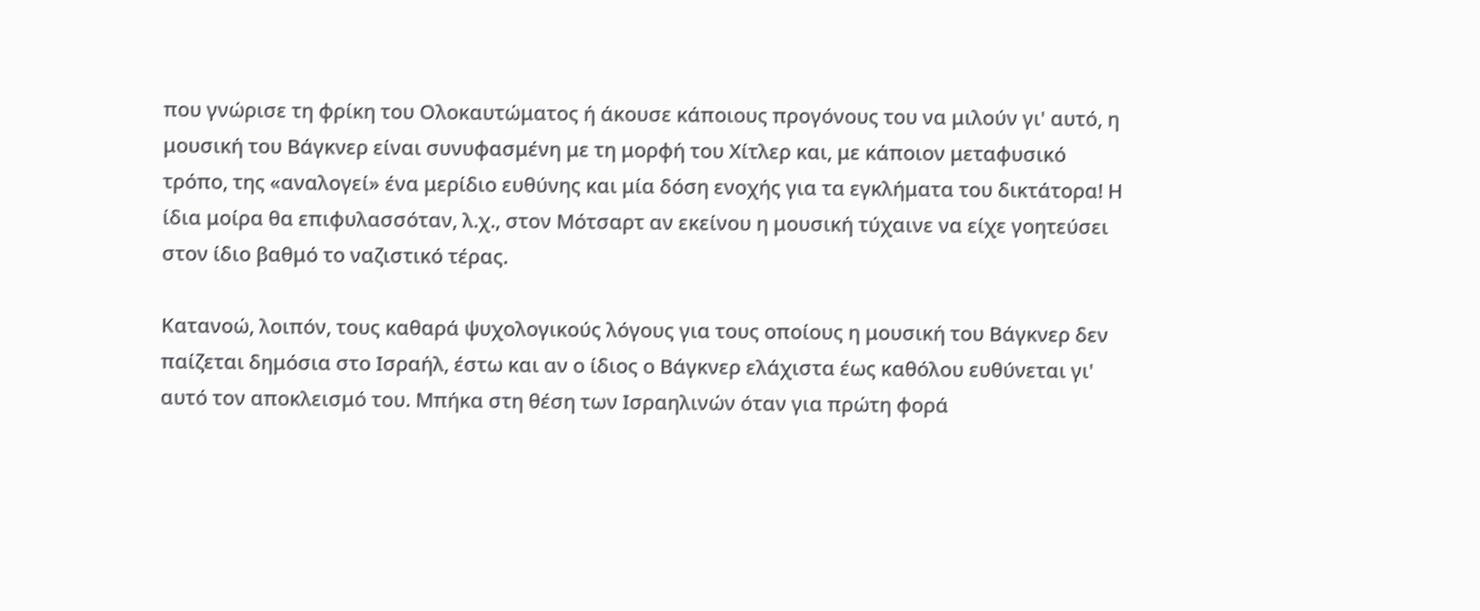που γνώρισε τη φρίκη του Ολοκαυτώματος ή άκουσε κάποιους προγόνους του να μιλούν γι' αυτό, η μουσική του Βάγκνερ είναι συνυφασμένη με τη μορφή του Χίτλερ και, με κάποιον μεταφυσικό τρόπο, της «αναλογεί» ένα μερίδιο ευθύνης και μία δόση ενοχής για τα εγκλήματα του δικτάτορα! Η ίδια μοίρα θα επιφυλασσόταν, λ.χ., στον Μότσαρτ αν εκείνου η μουσική τύχαινε να είχε γοητεύσει στον ίδιο βαθμό το ναζιστικό τέρας.

Κατανοώ, λοιπόν, τους καθαρά ψυχολογικούς λόγους για τους οποίους η μουσική του Βάγκνερ δεν παίζεται δημόσια στο Ισραήλ, έστω και αν ο ίδιος ο Βάγκνερ ελάχιστα έως καθόλου ευθύνεται γι' αυτό τον αποκλεισμό του. Μπήκα στη θέση των Ισραηλινών όταν για πρώτη φορά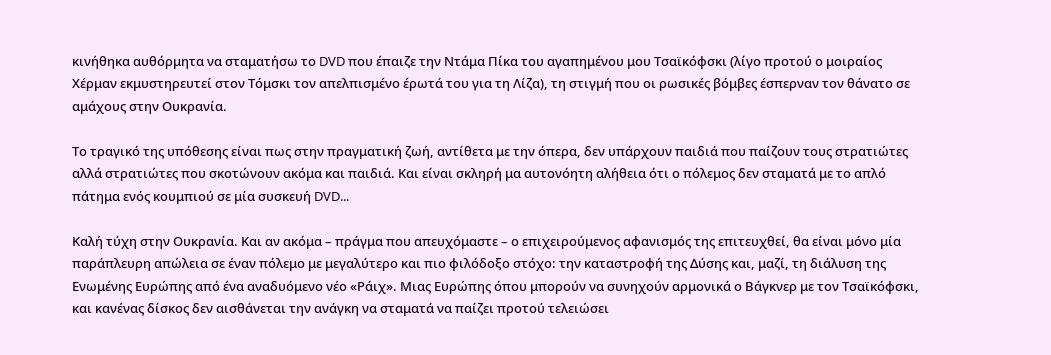κινήθηκα αυθόρμητα να σταματήσω το DVD που έπαιζε την Ντάμα Πίκα του αγαπημένου μου Τσαϊκόφσκι (λίγο προτού ο μοιραίος Χέρμαν εκμυστηρευτεί στον Τόμσκι τον απελπισμένο έρωτά του για τη Λίζα), τη στιγμή που οι ρωσικές βόμβες έσπερναν τον θάνατο σε αμάχους στην Ουκρανία.

Το τραγικό της υπόθεσης είναι πως στην πραγματική ζωή, αντίθετα με την όπερα, δεν υπάρχουν παιδιά που παίζουν τους στρατιώτες αλλά στρατιώτες που σκοτώνουν ακόμα και παιδιά. Και είναι σκληρή μα αυτονόητη αλήθεια ότι ο πόλεμος δεν σταματά με το απλό πάτημα ενός κουμπιού σε μία συσκευή DVD...

Καλή τύχη στην Ουκρανία. Και αν ακόμα – πράγμα που απευχόμαστε – ο επιχειρούμενος αφανισμός της επιτευχθεί, θα είναι μόνο μία παράπλευρη απώλεια σε έναν πόλεμο με μεγαλύτερο και πιο φιλόδοξο στόχο: την καταστροφή της Δύσης και, μαζί, τη διάλυση της Ενωμένης Ευρώπης από ένα αναδυόμενο νέο «Ράιχ». Μιας Ευρώπης όπου μπορούν να συνηχούν αρμονικά ο Βάγκνερ με τον Τσαϊκόφσκι, και κανένας δίσκος δεν αισθάνεται την ανάγκη να σταματά να παίζει προτού τελειώσει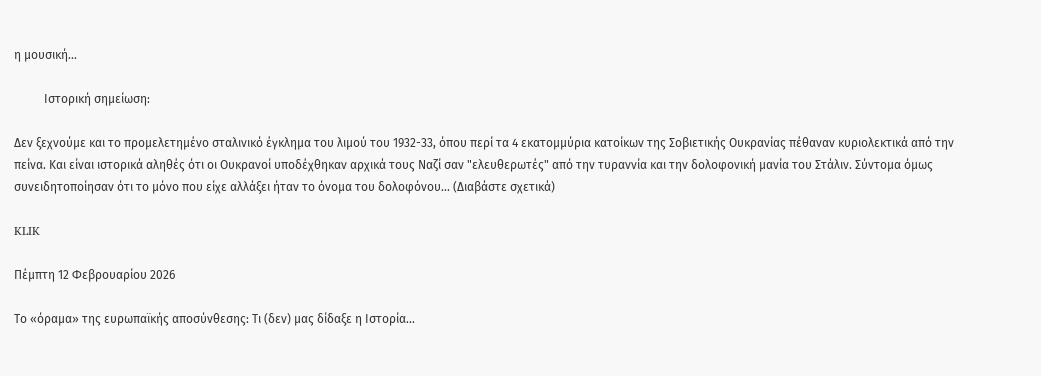η μουσική...

          Ιστορική σημείωση:

Δεν ξεχνούμε και το προμελετημένο σταλινικό έγκλημα του λιμού του 1932-33, όπου περί τα 4 εκατομμύρια κατοίκων της Σοβιετικής Ουκρανίας πέθαναν κυριολεκτικά από την πείνα. Και είναι ιστορικά αληθές ότι οι Ουκρανοί υποδέχθηκαν αρχικά τους Ναζί σαν "ελευθερωτές" από την τυραννία και την δολοφονική μανία του Στάλιν. Σύντομα όμως συνειδητοποίησαν ότι το μόνο που είχε αλλάξει ήταν το όνομα του δολοφόνου... (Διαβάστε σχετικά)

KLIK

Πέμπτη 12 Φεβρουαρίου 2026

Το «όραμα» της ευρωπαϊκής αποσύνθεσης: Τι (δεν) μας δίδαξε η Ιστορία...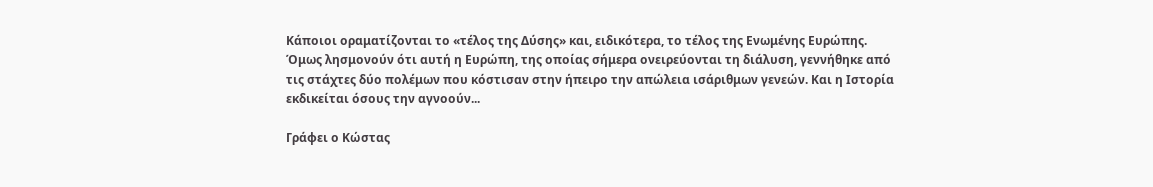Κάποιοι οραματίζονται το «τέλος της Δύσης» και, ειδικότερα, το τέλος της Ενωμένης Ευρώπης. Όμως λησμονούν ότι αυτή η Ευρώπη, της οποίας σήμερα ονειρεύονται τη διάλυση, γεννήθηκε από τις στάχτες δύο πολέμων που κόστισαν στην ήπειρο την απώλεια ισάριθμων γενεών. Και η Ιστορία εκδικείται όσους την αγνοούν...

Γράφει ο Κώστας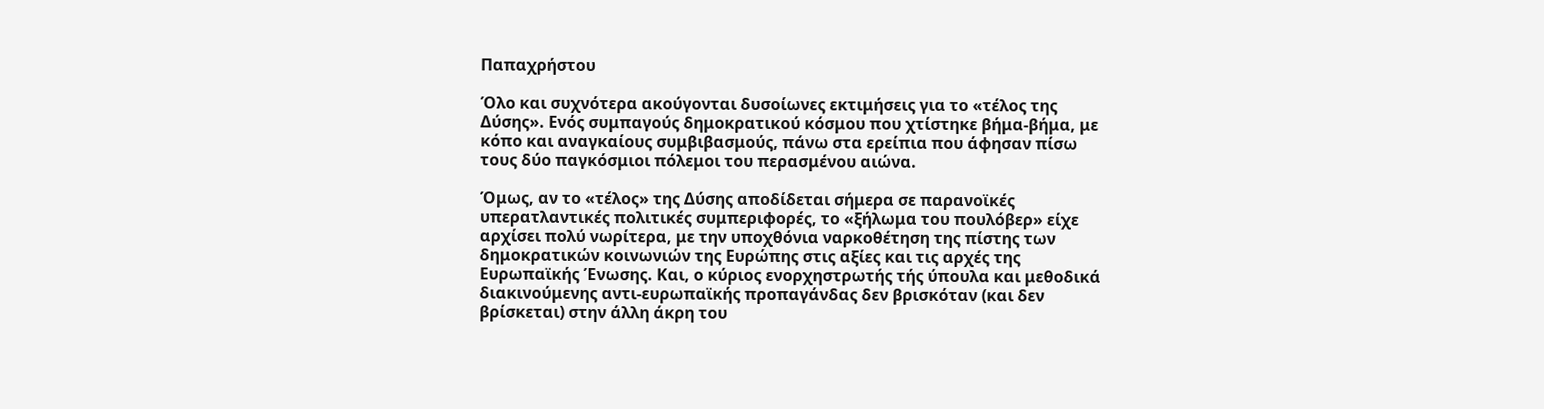Παπαχρήστου

Όλο και συχνότερα ακούγονται δυσοίωνες εκτιμήσεις για το «τέλος της Δύσης». Ενός συμπαγούς δημοκρατικού κόσμου που χτίστηκε βήμα-βήμα, με κόπο και αναγκαίους συμβιβασμούς, πάνω στα ερείπια που άφησαν πίσω τους δύο παγκόσμιοι πόλεμοι του περασμένου αιώνα.

Όμως, αν το «τέλος» της Δύσης αποδίδεται σήμερα σε παρανοϊκές υπερατλαντικές πολιτικές συμπεριφορές, το «ξήλωμα του πουλόβερ» είχε αρχίσει πολύ νωρίτερα, με την υποχθόνια ναρκοθέτηση της πίστης των δημοκρατικών κοινωνιών της Ευρώπης στις αξίες και τις αρχές της Ευρωπαϊκής Ένωσης. Και, ο κύριος ενορχηστρωτής τής ύπουλα και μεθοδικά διακινούμενης αντι-ευρωπαϊκής προπαγάνδας δεν βρισκόταν (και δεν βρίσκεται) στην άλλη άκρη του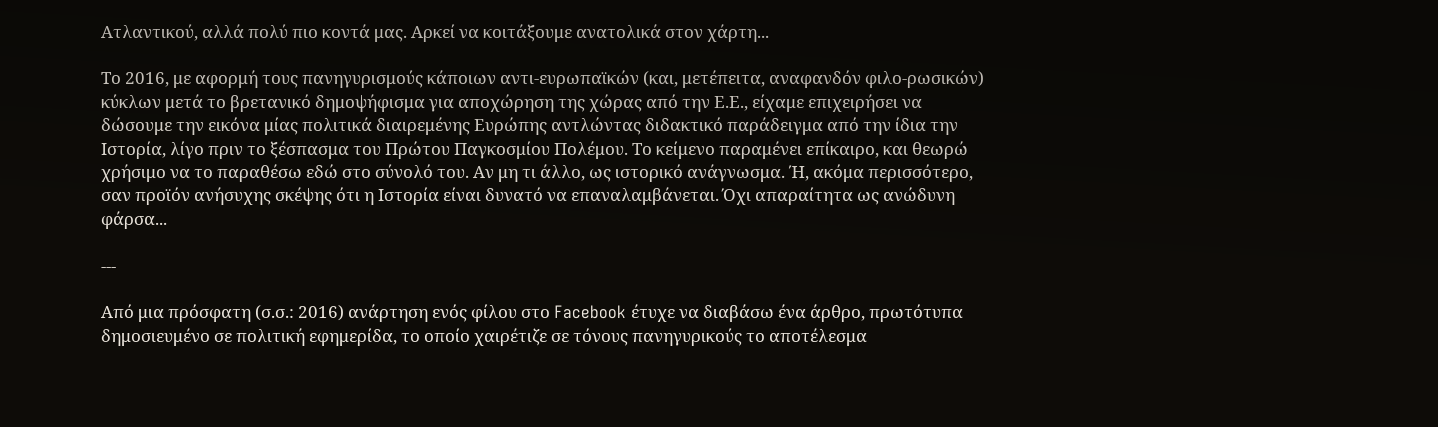Ατλαντικού, αλλά πολύ πιο κοντά μας. Αρκεί να κοιτάξουμε ανατολικά στον χάρτη...

Το 2016, με αφορμή τους πανηγυρισμούς κάποιων αντι-ευρωπαϊκών (και, μετέπειτα, αναφανδόν φιλο-ρωσικών) κύκλων μετά το βρετανικό δημοψήφισμα για αποχώρηση της χώρας από την Ε.Ε., είχαμε επιχειρήσει να δώσουμε την εικόνα μίας πολιτικά διαιρεμένης Ευρώπης αντλώντας διδακτικό παράδειγμα από την ίδια την Ιστορία, λίγο πριν το ξέσπασμα του Πρώτου Παγκοσμίου Πολέμου. Το κείμενο παραμένει επίκαιρο, και θεωρώ χρήσιμο να το παραθέσω εδώ στο σύνολό του. Αν μη τι άλλο, ως ιστορικό ανάγνωσμα. Ή, ακόμα περισσότερο, σαν προϊόν ανήσυχης σκέψης ότι η Ιστορία είναι δυνατό να επαναλαμβάνεται. Όχι απαραίτητα ως ανώδυνη φάρσα...

---

Από μια πρόσφατη (σ.σ.: 2016) ανάρτηση ενός φίλου στο Facebook έτυχε να διαβάσω ένα άρθρο, πρωτότυπα δημοσιευμένο σε πολιτική εφημερίδα, το οποίο χαιρέτιζε σε τόνους πανηγυρικούς το αποτέλεσμα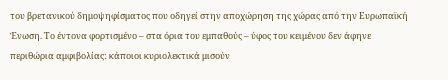του βρετανικού δημοψηφίσματος που οδηγεί στην αποχώρηση της χώρας από την Ευρωπαϊκή Ένωση. Το έντονα φορτισμένο – στα όρια του εμπαθούς – ύφος του κειμένου δεν άφηνε περιθώρια αμφιβολίας: κάποιοι κυριολεκτικά μισούν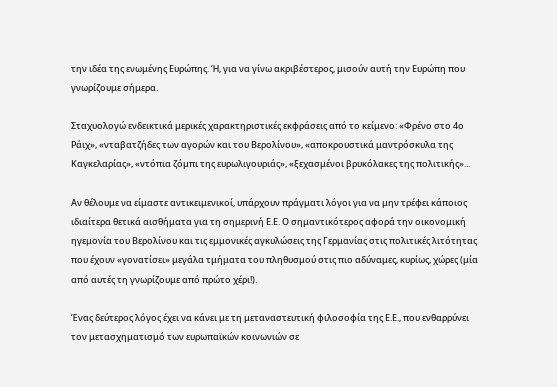την ιδέα της ενωμένης Ευρώπης. Ή, για να γίνω ακριβέστερος, μισούν αυτή την Ευρώπη που γνωρίζουμε σήμερα.

Σταχυολογώ ενδεικτικά μερικές χαρακτηριστικές εκφράσεις από το κείμενο: «Φρένο στο 4ο Ράιχ», «νταβατζήδες των αγορών και του Βερολίνου», «αποκρουστικά μαντρόσκυλα της Καγκελαρίας», «ντόπια ζόμπι της ευρωλιγουριάς», «ξεχασμένοι βρυκόλακες της πολιτικής»...

Αν θέλουμε να είμαστε αντικειμενικοί, υπάρχουν πράγματι λόγοι για να μην τρέφει κάποιος ιδιαίτερα θετικά αισθήματα για τη σημερινή Ε.Ε. Ο σημαντικότερος αφορά την οικονομική ηγεμονία του Βερολίνου και τις εμμονικές αγκυλώσεις της Γερμανίας στις πολιτικές λιτότητας που έχουν «γονατίσει» μεγάλα τμήματα του πληθυσμού στις πιο αδύναμες, κυρίως, χώρες (μία από αυτές τη γνωρίζουμε από πρώτο χέρι!).

Ένας δεύτερος λόγος έχει να κάνει με τη μεταναστευτική φιλοσοφία της Ε.Ε., που ενθαρρύνει τον μετασχηματισμό των ευρωπαϊκών κοινωνιών σε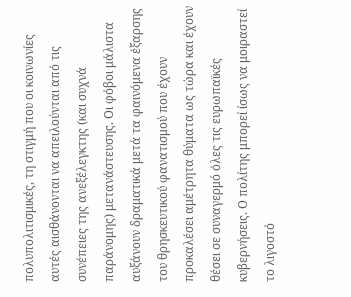πολυπολιτισμικές, τη στιγμή που οι κοινωνίες αυτές αισθάνονται να απειλούνται από τις συνέπειες της ανεξέλεγκτης (και συχνά παράνομης) μετανάστευσης. Οι φόβοι μάλιστα αυξάνουν δραματικά μετά τα φαινόμενα έξαρσης του θρησκευτικού φανατισμού που έχουν προκαλέσει αμέτρητα θύματα ως τώρα και έχουν θέσει σε συναγερμό όλες τις ευρωπαϊκές κυβερνήσεις. Ο πολίτης μπορεί ίσως να μοιραστεί το λιγοστό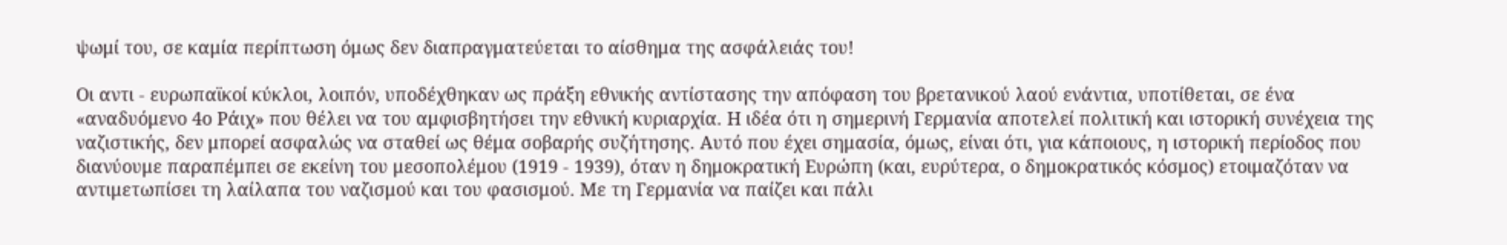ψωμί του, σε καμία περίπτωση όμως δεν διαπραγματεύεται το αίσθημα της ασφάλειάς του!

Οι αντι - ευρωπαϊκοί κύκλοι, λοιπόν, υποδέχθηκαν ως πράξη εθνικής αντίστασης την απόφαση του βρετανικού λαού ενάντια, υποτίθεται, σε ένα «αναδυόμενο 4ο Ράιχ» που θέλει να του αμφισβητήσει την εθνική κυριαρχία. Η ιδέα ότι η σημερινή Γερμανία αποτελεί πολιτική και ιστορική συνέχεια της ναζιστικής, δεν μπορεί ασφαλώς να σταθεί ως θέμα σοβαρής συζήτησης. Αυτό που έχει σημασία, όμως, είναι ότι, για κάποιους, η ιστορική περίοδος που διανύουμε παραπέμπει σε εκείνη του μεσοπολέμου (1919 - 1939), όταν η δημοκρατική Ευρώπη (και, ευρύτερα, ο δημοκρατικός κόσμος) ετοιμαζόταν να αντιμετωπίσει τη λαίλαπα του ναζισμού και του φασισμού. Με τη Γερμανία να παίζει και πάλι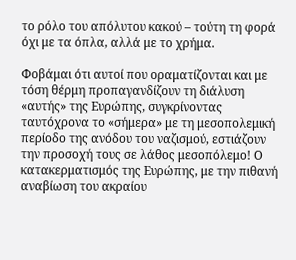το ρόλο του απόλυτου κακού – τούτη τη φορά όχι με τα όπλα, αλλά με το χρήμα.

Φοβάμαι ότι αυτοί που οραματίζονται και με τόση θέρμη προπαγανδίζουν τη διάλυση «αυτής» της Ευρώπης, συγκρίνοντας ταυτόχρονα το «σήμερα» με τη μεσοπολεμική περίοδο της ανόδου του ναζισμού, εστιάζουν την προσοχή τους σε λάθος μεσοπόλεμο! Ο κατακερματισμός της Ευρώπης, με την πιθανή αναβίωση του ακραίου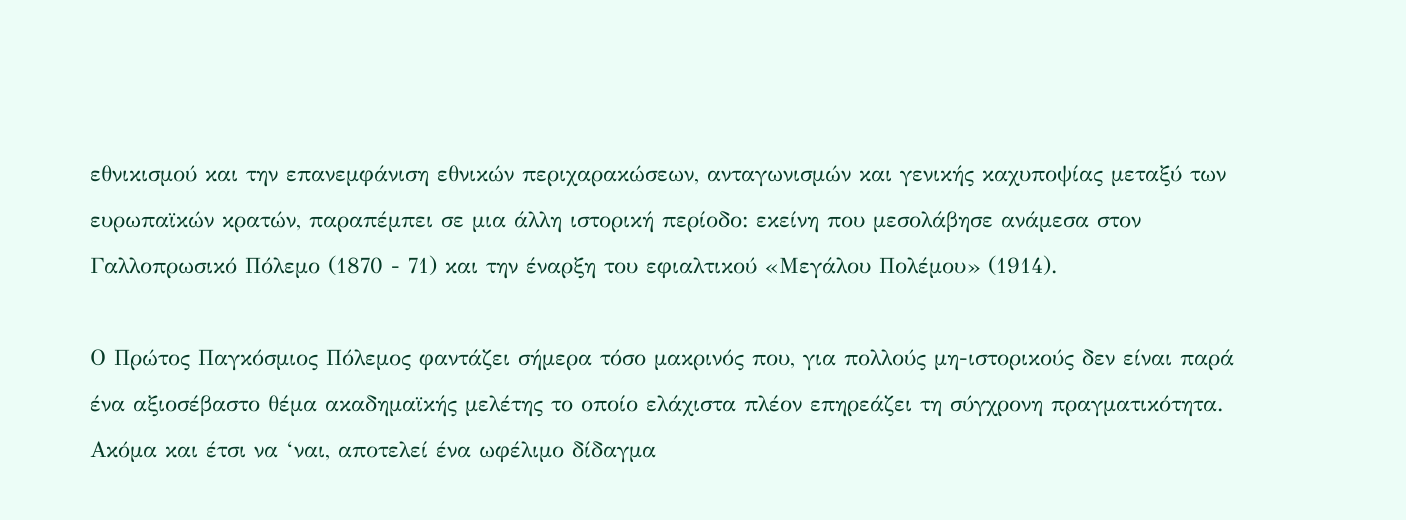εθνικισμού και την επανεμφάνιση εθνικών περιχαρακώσεων, ανταγωνισμών και γενικής καχυποψίας μεταξύ των ευρωπαϊκών κρατών, παραπέμπει σε μια άλλη ιστορική περίοδο: εκείνη που μεσολάβησε ανάμεσα στον Γαλλοπρωσικό Πόλεμο (1870 - 71) και την έναρξη του εφιαλτικού «Μεγάλου Πολέμου» (1914).

Ο Πρώτος Παγκόσμιος Πόλεμος φαντάζει σήμερα τόσο μακρινός που, για πολλούς μη-ιστορικούς δεν είναι παρά ένα αξιοσέβαστο θέμα ακαδημαϊκής μελέτης το οποίο ελάχιστα πλέον επηρεάζει τη σύγχρονη πραγματικότητα. Ακόμα και έτσι να ‘ναι, αποτελεί ένα ωφέλιμο δίδαγμα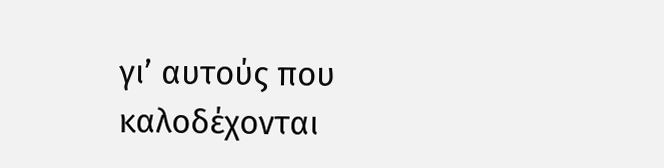γι’ αυτούς που καλοδέχονται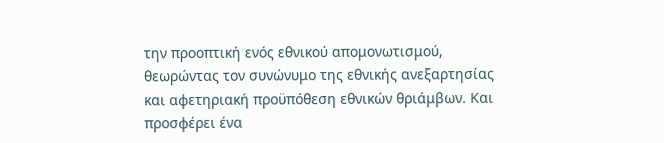την προοπτική ενός εθνικού απομονωτισμού, θεωρώντας τον συνώνυμο της εθνικής ανεξαρτησίας και αφετηριακή προϋπόθεση εθνικών θριάμβων. Και προσφέρει ένα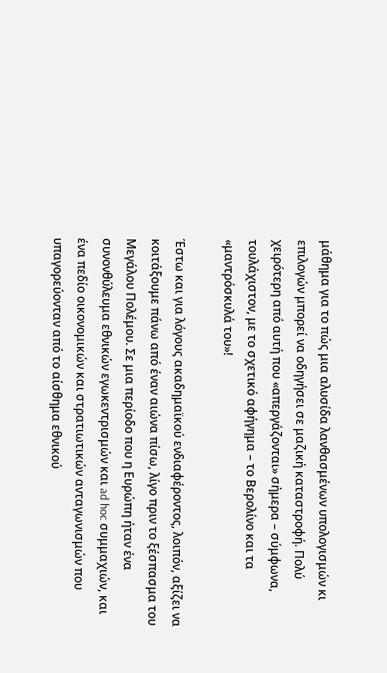μάθημα για το πώς μια αλυσίδα λανθασμένων υπολογισμών κι επιλογών μπορεί να οδηγήσει σε μαζική καταστροφή. Πολύ χειρότερη από αυτή που «απεργάζονται» σήμερα – σύμφωνα, τουλάχιστον, με το σχετικό αφήγημα – το Βερολίνο και τα «μαντρόσκυλά του»!

Έστω και για λόγους ακαδημαϊκού ενδιαφέροντος, λοιπόν, αξίζει να κοιτάξουμε πάνω από έναν αιώνα πίσω, λίγο πριν το ξέσπασμα του Μεγάλου Πολέμου. Σε μια περίοδο που η Ευρώπη ήταν ένα συνονθύλευμα εθνικών εγωκεντρισμών και ad hoc συμμαχιών, και ένα πεδίο οικονομικών και στρατιωτικών ανταγωνισμών που υπαγορεύονταν από το αίσθημα εθνικού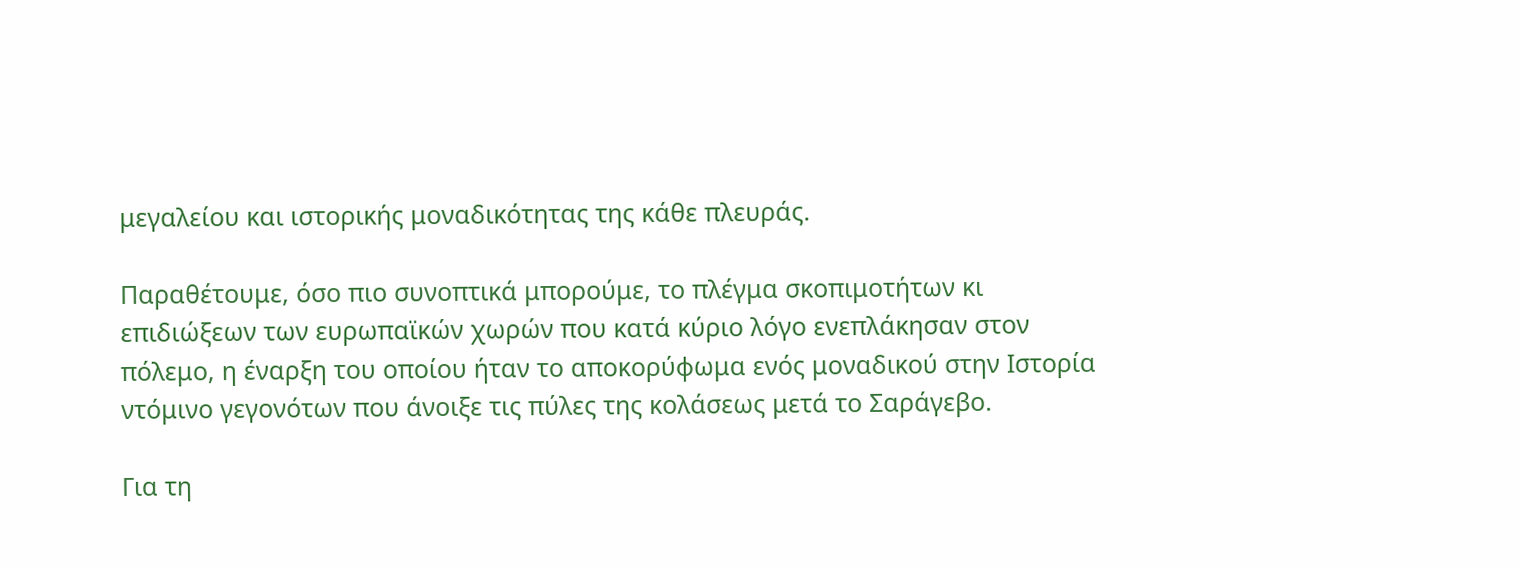μεγαλείου και ιστορικής μοναδικότητας της κάθε πλευράς.

Παραθέτουμε, όσο πιο συνοπτικά μπορούμε, το πλέγμα σκοπιμοτήτων κι επιδιώξεων των ευρωπαϊκών χωρών που κατά κύριο λόγο ενεπλάκησαν στον πόλεμο, η έναρξη του οποίου ήταν το αποκορύφωμα ενός μοναδικού στην Ιστορία ντόμινο γεγονότων που άνοιξε τις πύλες της κολάσεως μετά το Σαράγεβο.

Για τη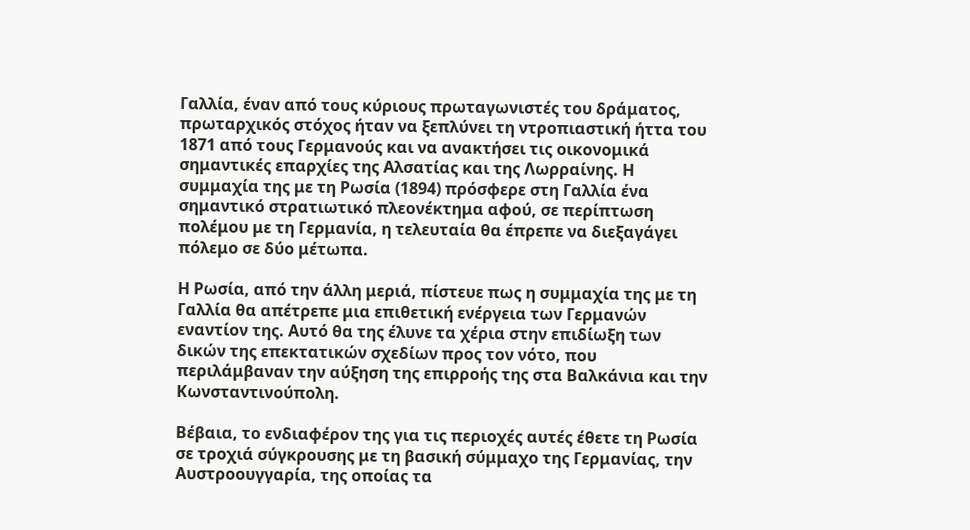Γαλλία, έναν από τους κύριους πρωταγωνιστές του δράματος, πρωταρχικός στόχος ήταν να ξεπλύνει τη ντροπιαστική ήττα του 1871 από τους Γερμανούς και να ανακτήσει τις οικονομικά σημαντικές επαρχίες της Αλσατίας και της Λωρραίνης. Η συμμαχία της με τη Ρωσία (1894) πρόσφερε στη Γαλλία ένα σημαντικό στρατιωτικό πλεονέκτημα αφού, σε περίπτωση πολέμου με τη Γερμανία, η τελευταία θα έπρεπε να διεξαγάγει πόλεμο σε δύο μέτωπα.

Η Ρωσία, από την άλλη μεριά, πίστευε πως η συμμαχία της με τη Γαλλία θα απέτρεπε μια επιθετική ενέργεια των Γερμανών εναντίον της. Αυτό θα της έλυνε τα χέρια στην επιδίωξη των δικών της επεκτατικών σχεδίων προς τον νότο, που περιλάμβαναν την αύξηση της επιρροής της στα Βαλκάνια και την Κωνσταντινούπολη.

Βέβαια, το ενδιαφέρον της για τις περιοχές αυτές έθετε τη Ρωσία σε τροχιά σύγκρουσης με τη βασική σύμμαχο της Γερμανίας, την Αυστροουγγαρία, της οποίας τα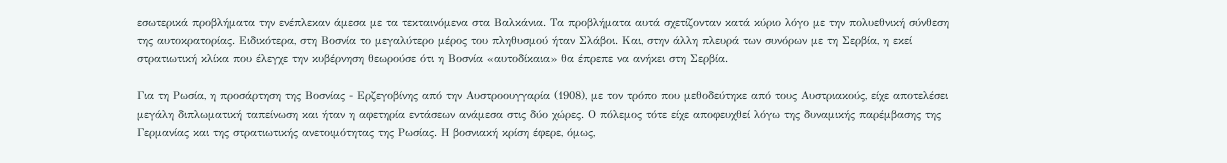εσωτερικά προβλήματα την ενέπλεκαν άμεσα με τα τεκταινόμενα στα Βαλκάνια. Τα προβλήματα αυτά σχετίζονταν κατά κύριο λόγο με την πολυεθνική σύνθεση της αυτοκρατορίας. Ειδικότερα, στη Βοσνία το μεγαλύτερο μέρος του πληθυσμού ήταν Σλάβοι. Και, στην άλλη πλευρά των συνόρων με τη Σερβία, η εκεί στρατιωτική κλίκα που έλεγχε την κυβέρνηση θεωρούσε ότι η Βοσνία «αυτοδίκαια» θα έπρεπε να ανήκει στη Σερβία.

Για τη Ρωσία, η προσάρτηση της Βοσνίας - Ερζεγοβίνης από την Αυστροουγγαρία (1908), με τον τρόπο που μεθοδεύτηκε από τους Αυστριακούς, είχε αποτελέσει μεγάλη διπλωματική ταπείνωση και ήταν η αφετηρία εντάσεων ανάμεσα στις δύο χώρες. Ο πόλεμος τότε είχε αποφευχθεί λόγω της δυναμικής παρέμβασης της Γερμανίας και της στρατιωτικής ανετοιμότητας της Ρωσίας. Η βοσνιακή κρίση έφερε, όμως,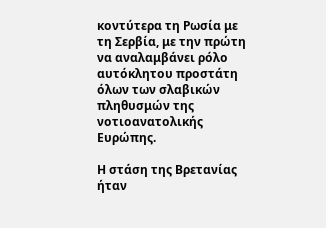κοντύτερα τη Ρωσία με τη Σερβία, με την πρώτη να αναλαμβάνει ρόλο αυτόκλητου προστάτη όλων των σλαβικών πληθυσμών της νοτιοανατολικής Ευρώπης.

Η στάση της Βρετανίας ήταν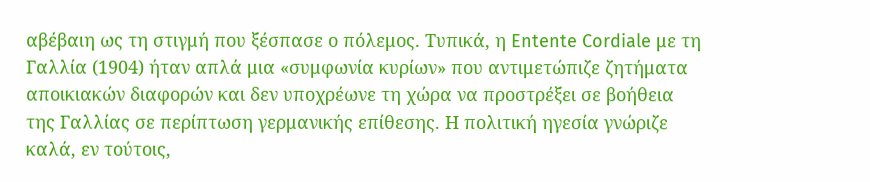αβέβαιη ως τη στιγμή που ξέσπασε ο πόλεμος. Τυπικά, η Entente Cordiale με τη Γαλλία (1904) ήταν απλά μια «συμφωνία κυρίων» που αντιμετώπιζε ζητήματα αποικιακών διαφορών και δεν υποχρέωνε τη χώρα να προστρέξει σε βοήθεια της Γαλλίας σε περίπτωση γερμανικής επίθεσης. Η πολιτική ηγεσία γνώριζε καλά, εν τούτοις,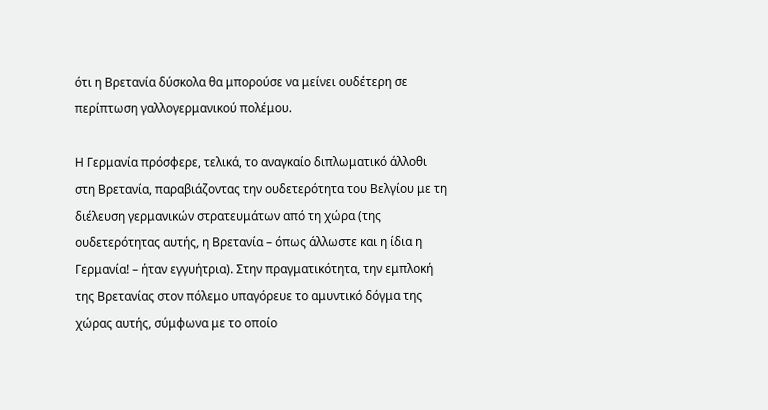ότι η Βρετανία δύσκολα θα μπορούσε να μείνει ουδέτερη σε περίπτωση γαλλογερμανικού πολέμου.

Η Γερμανία πρόσφερε, τελικά, το αναγκαίο διπλωματικό άλλοθι στη Βρετανία, παραβιάζοντας την ουδετερότητα του Βελγίου με τη διέλευση γερμανικών στρατευμάτων από τη χώρα (της ουδετερότητας αυτής, η Βρετανία – όπως άλλωστε και η ίδια η Γερμανία! – ήταν εγγυήτρια). Στην πραγματικότητα, την εμπλοκή της Βρετανίας στον πόλεμο υπαγόρευε το αμυντικό δόγμα της χώρας αυτής, σύμφωνα με το οποίο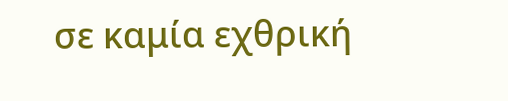σε καμία εχθρική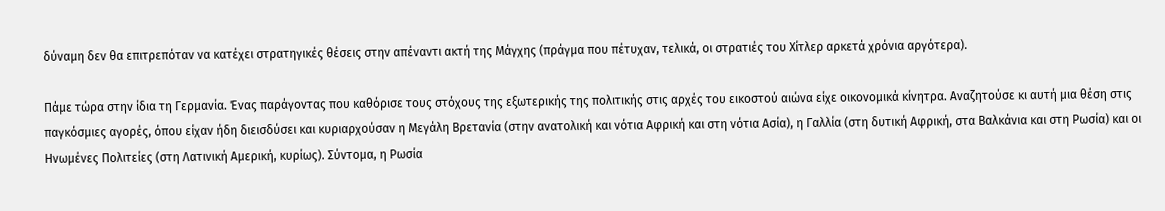δύναμη δεν θα επιτρεπόταν να κατέχει στρατηγικές θέσεις στην απέναντι ακτή της Μάγχης (πράγμα που πέτυχαν, τελικά, οι στρατιές του Χίτλερ αρκετά χρόνια αργότερα).

Πάμε τώρα στην ίδια τη Γερμανία. Ένας παράγοντας που καθόρισε τους στόχους της εξωτερικής της πολιτικής στις αρχές του εικοστού αιώνα είχε οικονομικά κίνητρα. Αναζητούσε κι αυτή μια θέση στις παγκόσμιες αγορές, όπου είχαν ήδη διεισδύσει και κυριαρχούσαν η Μεγάλη Βρετανία (στην ανατολική και νότια Αφρική και στη νότια Ασία), η Γαλλία (στη δυτική Αφρική, στα Βαλκάνια και στη Ρωσία) και οι Ηνωμένες Πολιτείες (στη Λατινική Αμερική, κυρίως). Σύντομα, η Ρωσία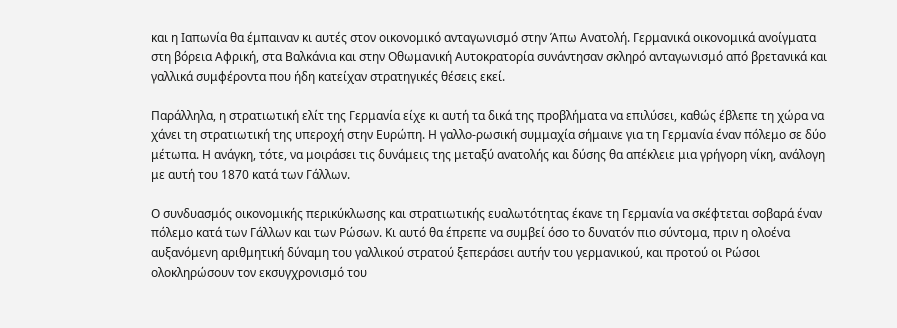και η Ιαπωνία θα έμπαιναν κι αυτές στον οικονομικό ανταγωνισμό στην Άπω Ανατολή. Γερμανικά οικονομικά ανοίγματα στη βόρεια Αφρική, στα Βαλκάνια και στην Οθωμανική Αυτοκρατορία συνάντησαν σκληρό ανταγωνισμό από βρετανικά και γαλλικά συμφέροντα που ήδη κατείχαν στρατηγικές θέσεις εκεί.

Παράλληλα, η στρατιωτική ελίτ της Γερμανία είχε κι αυτή τα δικά της προβλήματα να επιλύσει, καθώς έβλεπε τη χώρα να χάνει τη στρατιωτική της υπεροχή στην Ευρώπη. Η γαλλο-ρωσική συμμαχία σήμαινε για τη Γερμανία έναν πόλεμο σε δύο μέτωπα. Η ανάγκη, τότε, να μοιράσει τις δυνάμεις της μεταξύ ανατολής και δύσης θα απέκλειε μια γρήγορη νίκη, ανάλογη με αυτή του 1870 κατά των Γάλλων.

Ο συνδυασμός οικονομικής περικύκλωσης και στρατιωτικής ευαλωτότητας έκανε τη Γερμανία να σκέφτεται σοβαρά έναν πόλεμο κατά των Γάλλων και των Ρώσων. Κι αυτό θα έπρεπε να συμβεί όσο το δυνατόν πιο σύντομα, πριν η ολοένα αυξανόμενη αριθμητική δύναμη του γαλλικού στρατού ξεπεράσει αυτήν του γερμανικού, και προτού οι Ρώσοι ολοκληρώσουν τον εκσυγχρονισμό του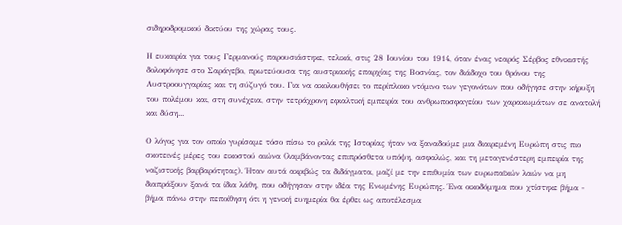σιδηροδρομικού δικτύου της χώρας τους.

Η ευκαιρία για τους Γερμανούς παρουσιάστηκε, τελικά, στις 28 Ιουνίου του 1914, όταν ένας νεαρός Σέρβος εθνικιστής δολοφόνησε στο Σαράγεβο, πρωτεύουσα της αυστριακής επαρχίας της Βοσνίας, τον διάδοχο του θρόνου της Αυστροουγγαρίας και τη σύζυγό του. Για να ακολουθήσει το περίπλοκο ντόμινο των γεγονότων που οδήγησε στην κήρυξη του πολέμου και, στη συνέχεια, στην τετράχρονη εφιαλτική εμπειρία του ανθρωποσφαγείου των χαρακωμάτων σε ανατολή και δύση...

Ο λόγος για τον οποίο γυρίσαμε τόσο πίσω το ρολόι της Ιστορίας ήταν να ξαναδούμε μια διαιρεμένη Ευρώπη στις πιο σκοτεινές μέρες του εικοστού αιώνα (λαμβάνοντας επιπρόσθετα υπόψη, ασφαλώς, και τη μεταγενέστερη εμπειρία της ναζιστικής βαρβαρότητας). Ήταν αυτά ακριβώς τα διδάγματα, μαζί με την επιθυμία των ευρωπαϊκών λαών να μη διαπράξουν ξανά τα ίδια λάθη, που οδήγησαν στην ιδέα της Ενωμένης Ευρώπης. Ένα οικοδόμημα που χτίστηκε βήμα - βήμα πάνω στην πεποίθηση ότι η γενική ευημερία θα έρθει ως αποτέλεσμα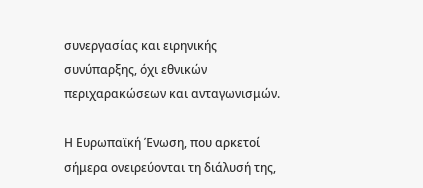συνεργασίας και ειρηνικής συνύπαρξης, όχι εθνικών περιχαρακώσεων και ανταγωνισμών.

Η Ευρωπαϊκή Ένωση, που αρκετοί σήμερα ονειρεύονται τη διάλυσή της,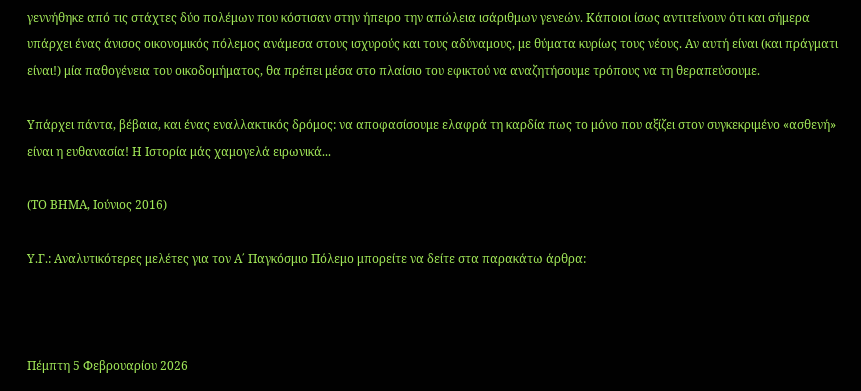γεννήθηκε από τις στάχτες δύο πολέμων που κόστισαν στην ήπειρο την απώλεια ισάριθμων γενεών. Κάποιοι ίσως αντιτείνουν ότι και σήμερα υπάρχει ένας άνισος οικονομικός πόλεμος ανάμεσα στους ισχυρούς και τους αδύναμους, με θύματα κυρίως τους νέους. Αν αυτή είναι (και πράγματι είναι!) μία παθογένεια του οικοδομήματος, θα πρέπει μέσα στο πλαίσιο του εφικτού να αναζητήσουμε τρόπους να τη θεραπεύσουμε.

Υπάρχει πάντα, βέβαια, και ένας εναλλακτικός δρόμος: να αποφασίσουμε ελαφρά τη καρδία πως το μόνο που αξίζει στον συγκεκριμένο «ασθενή» είναι η ευθανασία! Η Ιστορία μάς χαμογελά ειρωνικά...

(ΤΟ ΒΗΜΑ, Ιούνιος 2016)

Υ.Γ.: Αναλυτικότερες μελέτες για τον Α΄ Παγκόσμιο Πόλεμο μπορείτε να δείτε στα παρακάτω άρθρα:



Πέμπτη 5 Φεβρουαρίου 2026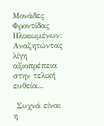Μονάδες Φροντίδας Ηλικιωμένων: Αναζητώντας λίγη αξιοπρέπεια στην τελική ευθεία...

 Συχνά είναι η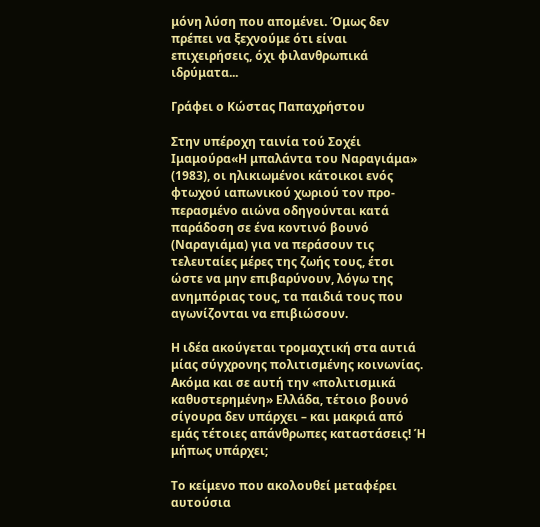μόνη λύση που απομένει. Όμως δεν πρέπει να ξεχνούμε ότι είναι επιχειρήσεις, όχι φιλανθρωπικά ιδρύματα...

Γράφει ο Κώστας Παπαχρήστου

Στην υπέροχη ταινία τού Σοχέι Ιμαμούρα«Η μπαλάντα του Ναραγιάμα» (1983), οι ηλικιωμένοι κάτοικοι ενός φτωχού ιαπωνικού χωριού τον προ-περασμένο αιώνα οδηγούνται κατά παράδοση σε ένα κοντινό βουνό (Ναραγιάμα) για να περάσουν τις τελευταίες μέρες της ζωής τους, έτσι ώστε να μην επιβαρύνουν, λόγω της ανημπόριας τους, τα παιδιά τους που αγωνίζονται να επιβιώσουν.

Η ιδέα ακούγεται τρομαχτική στα αυτιά μίας σύγχρονης πολιτισμένης κοινωνίας. Ακόμα και σε αυτή την «πολιτισμικά καθυστερημένη» Ελλάδα, τέτοιο βουνό σίγουρα δεν υπάρχει – και μακριά από εμάς τέτοιες απάνθρωπες καταστάσεις! Ή μήπως υπάρχει;

Το κείμενο που ακολουθεί μεταφέρει αυτούσια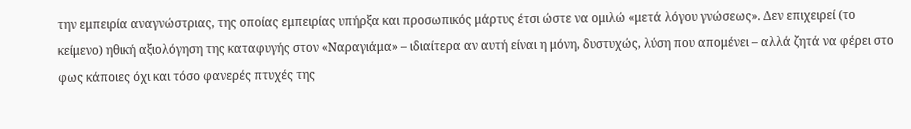την εμπειρία αναγνώστριας, της οποίας εμπειρίας υπήρξα και προσωπικός μάρτυς έτσι ώστε να ομιλώ «μετά λόγου γνώσεως». Δεν επιχειρεί (το κείμενο) ηθική αξιολόγηση της καταφυγής στον «Ναραγιάμα» – ιδιαίτερα αν αυτή είναι η μόνη, δυστυχώς, λύση που απομένει – αλλά ζητά να φέρει στο φως κάποιες όχι και τόσο φανερές πτυχές της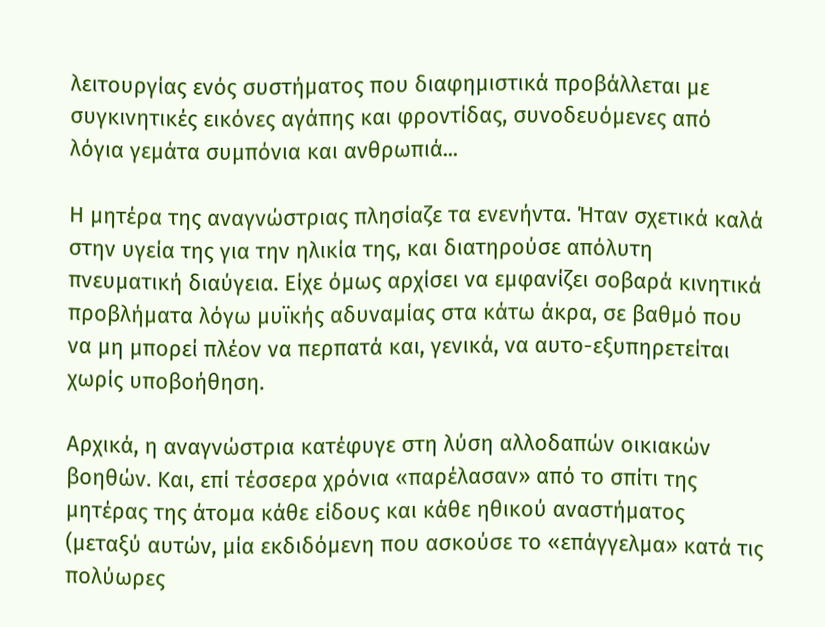λειτουργίας ενός συστήματος που διαφημιστικά προβάλλεται με συγκινητικές εικόνες αγάπης και φροντίδας, συνοδευόμενες από λόγια γεμάτα συμπόνια και ανθρωπιά...

Η μητέρα της αναγνώστριας πλησίαζε τα ενενήντα. Ήταν σχετικά καλά στην υγεία της για την ηλικία της, και διατηρούσε απόλυτη πνευματική διαύγεια. Είχε όμως αρχίσει να εμφανίζει σοβαρά κινητικά προβλήματα λόγω μυϊκής αδυναμίας στα κάτω άκρα, σε βαθμό που να μη μπορεί πλέον να περπατά και, γενικά, να αυτο-εξυπηρετείται χωρίς υποβοήθηση.

Αρχικά, η αναγνώστρια κατέφυγε στη λύση αλλοδαπών οικιακών βοηθών. Και, επί τέσσερα χρόνια «παρέλασαν» από το σπίτι της μητέρας της άτομα κάθε είδους και κάθε ηθικού αναστήματος (μεταξύ αυτών, μία εκδιδόμενη που ασκούσε το «επάγγελμα» κατά τις πολύωρες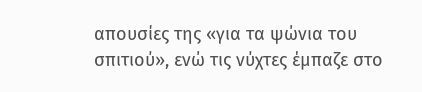απουσίες της «για τα ψώνια του σπιτιού», ενώ τις νύχτες έμπαζε στο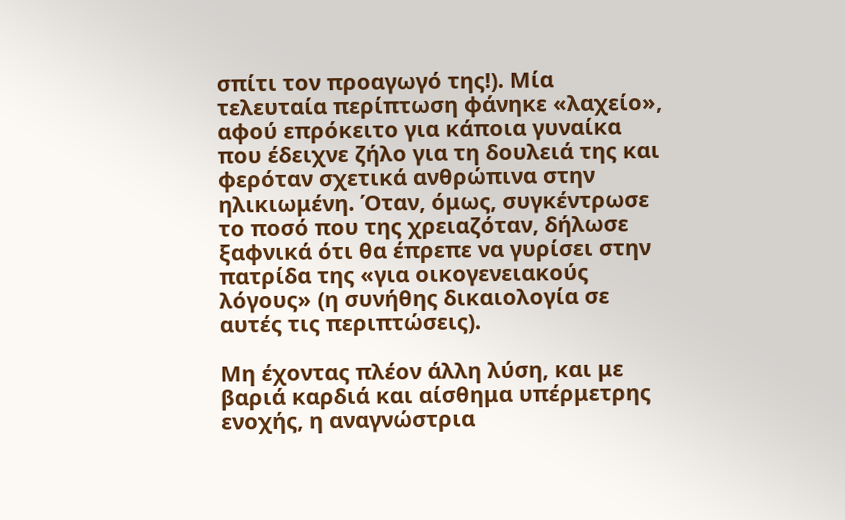σπίτι τον προαγωγό της!). Μία τελευταία περίπτωση φάνηκε «λαχείο», αφού επρόκειτο για κάποια γυναίκα που έδειχνε ζήλο για τη δουλειά της και φερόταν σχετικά ανθρώπινα στην ηλικιωμένη. Όταν, όμως, συγκέντρωσε το ποσό που της χρειαζόταν, δήλωσε ξαφνικά ότι θα έπρεπε να γυρίσει στην πατρίδα της «για οικογενειακούς λόγους» (η συνήθης δικαιολογία σε αυτές τις περιπτώσεις).

Μη έχοντας πλέον άλλη λύση, και με βαριά καρδιά και αίσθημα υπέρμετρης ενοχής, η αναγνώστρια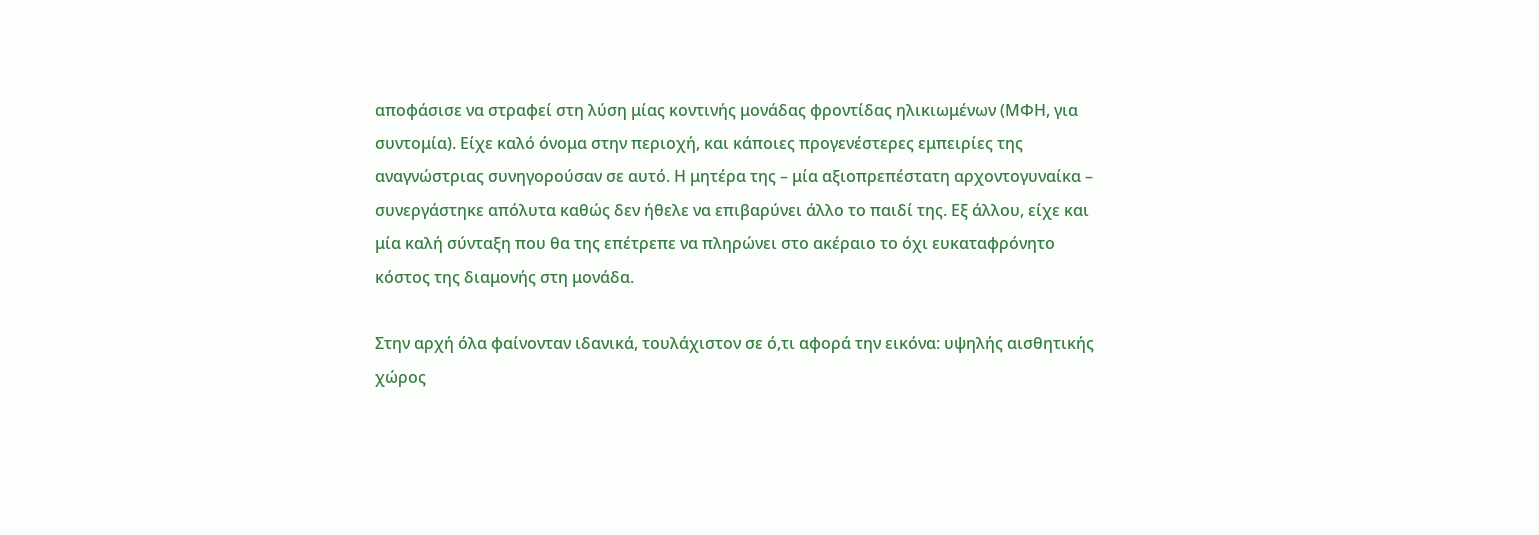αποφάσισε να στραφεί στη λύση μίας κοντινής μονάδας φροντίδας ηλικιωμένων (ΜΦΗ, για συντομία). Είχε καλό όνομα στην περιοχή, και κάποιες προγενέστερες εμπειρίες της αναγνώστριας συνηγορούσαν σε αυτό. Η μητέρα της – μία αξιοπρεπέστατη αρχοντογυναίκα – συνεργάστηκε απόλυτα καθώς δεν ήθελε να επιβαρύνει άλλο το παιδί της. Εξ άλλου, είχε και μία καλή σύνταξη που θα της επέτρεπε να πληρώνει στο ακέραιο το όχι ευκαταφρόνητο κόστος της διαμονής στη μονάδα.

Στην αρχή όλα φαίνονταν ιδανικά, τουλάχιστον σε ό,τι αφορά την εικόνα: υψηλής αισθητικής χώρος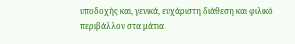υποδοχής και, γενικά, ευχάριστη διάθεση και φιλικό περιβάλλον στα μάτια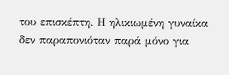του επισκέπτη. Η ηλικιωμένη γυναίκα δεν παραπονιόταν παρά μόνο για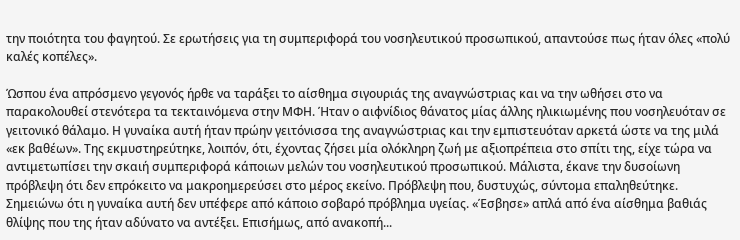την ποιότητα του φαγητού. Σε ερωτήσεις για τη συμπεριφορά του νοσηλευτικού προσωπικού, απαντούσε πως ήταν όλες «πολύ καλές κοπέλες».

Ώσπου ένα απρόσμενο γεγονός ήρθε να ταράξει το αίσθημα σιγουριάς της αναγνώστριας και να την ωθήσει στο να παρακολουθεί στενότερα τα τεκταινόμενα στην ΜΦΗ. Ήταν ο αιφνίδιος θάνατος μίας άλλης ηλικιωμένης που νοσηλευόταν σε γειτονικό θάλαμο. Η γυναίκα αυτή ήταν πρώην γειτόνισσα της αναγνώστριας και την εμπιστευόταν αρκετά ώστε να της μιλά «εκ βαθέων». Της εκμυστηρεύτηκε, λοιπόν, ότι, έχοντας ζήσει μία ολόκληρη ζωή με αξιοπρέπεια στο σπίτι της, είχε τώρα να αντιμετωπίσει την σκαιή συμπεριφορά κάποιων μελών του νοσηλευτικού προσωπικού. Μάλιστα, έκανε την δυσοίωνη πρόβλεψη ότι δεν επρόκειτο να μακροημερεύσει στο μέρος εκείνο. Πρόβλεψη που, δυστυχώς, σύντομα επαληθεύτηκε. Σημειώνω ότι η γυναίκα αυτή δεν υπέφερε από κάποιο σοβαρό πρόβλημα υγείας. «Έσβησε» απλά από ένα αίσθημα βαθιάς θλίψης που της ήταν αδύνατο να αντέξει. Επισήμως, από ανακοπή...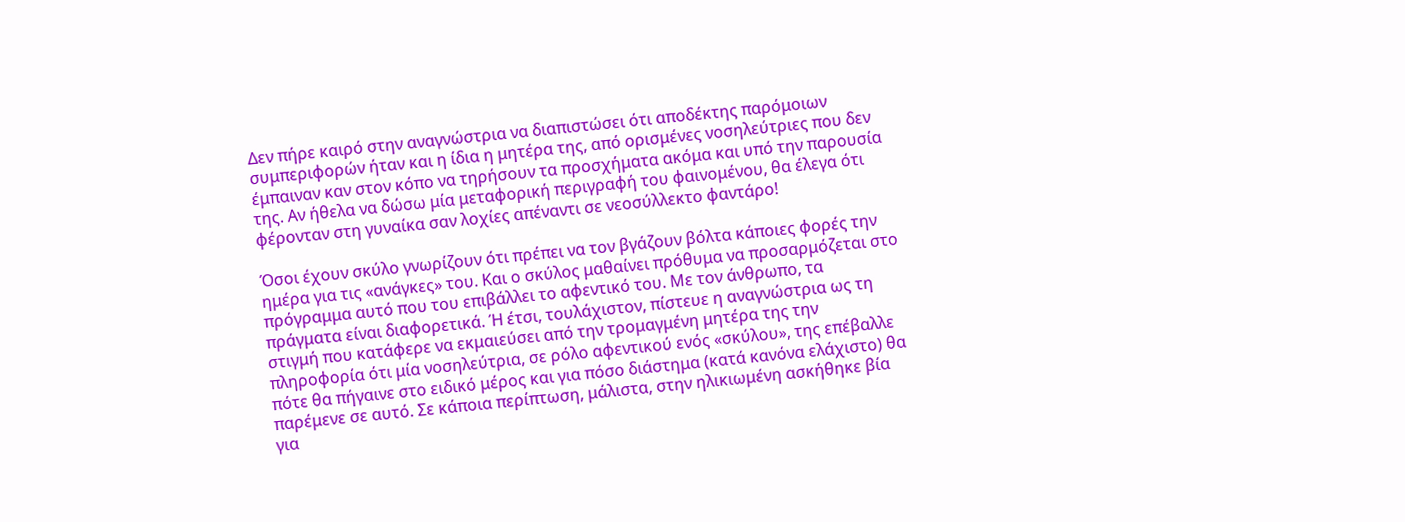Δεν πήρε καιρό στην αναγνώστρια να διαπιστώσει ότι αποδέκτης παρόμοιων συμπεριφορών ήταν και η ίδια η μητέρα της, από ορισμένες νοσηλεύτριες που δεν έμπαιναν καν στον κόπο να τηρήσουν τα προσχήματα ακόμα και υπό την παρουσία της. Αν ήθελα να δώσω μία μεταφορική περιγραφή του φαινομένου, θα έλεγα ότι φέρονταν στη γυναίκα σαν λοχίες απέναντι σε νεοσύλλεκτο φαντάρο!

Όσοι έχουν σκύλο γνωρίζουν ότι πρέπει να τον βγάζουν βόλτα κάποιες φορές την ημέρα για τις «ανάγκες» του. Και ο σκύλος μαθαίνει πρόθυμα να προσαρμόζεται στο πρόγραμμα αυτό που του επιβάλλει το αφεντικό του. Με τον άνθρωπο, τα πράγματα είναι διαφορετικά. Ή έτσι, τουλάχιστον, πίστευε η αναγνώστρια ως τη στιγμή που κατάφερε να εκμαιεύσει από την τρομαγμένη μητέρα της την πληροφορία ότι μία νοσηλεύτρια, σε ρόλο αφεντικού ενός «σκύλου», της επέβαλλε πότε θα πήγαινε στο ειδικό μέρος και για πόσο διάστημα (κατά κανόνα ελάχιστο) θα παρέμενε σε αυτό. Σε κάποια περίπτωση, μάλιστα, στην ηλικιωμένη ασκήθηκε βία για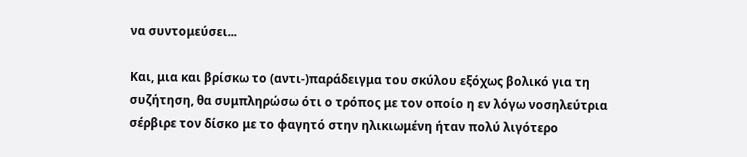να συντομεύσει...

Και, μια και βρίσκω το (αντι-)παράδειγμα του σκύλου εξόχως βολικό για τη συζήτηση, θα συμπληρώσω ότι ο τρόπος με τον οποίο η εν λόγω νοσηλεύτρια σέρβιρε τον δίσκο με το φαγητό στην ηλικιωμένη ήταν πολύ λιγότερο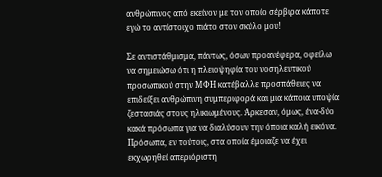ανθρώπινος από εκείνον με τον οποίο σέρβιρα κάποτε εγώ το αντίστοιχο πιάτο στον σκύλο μου!

Σε αντιστάθμισμα, πάντως, όσων προανέφερα, οφείλω να σημειώσω ότι η πλειοψηφία του νοσηλευτικού προσωπικού στην ΜΦΗ κατέβαλλε προσπάθειες να επιδείξει ανθρώπινη συμπεριφορά και μια κάποια υποψία ζεστασιάς στους ηλικιωμένους. Άρκεσαν, όμως, ένα-δύο κακά πρόσωπα για να διαλύσουν την όποια καλή εικόνα. Πρόσωπα, εν τούτοις, στα οποία έμοιαζε να έχει εκχωρηθεί απεριόριστη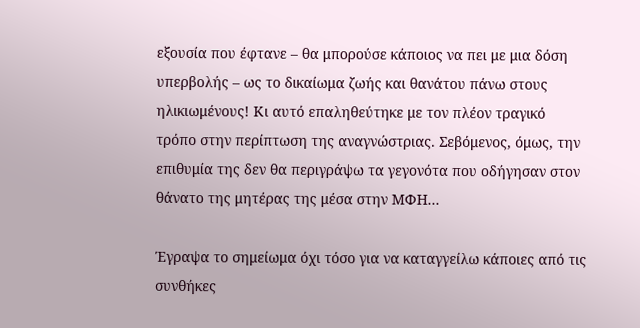εξουσία που έφτανε – θα μπορούσε κάποιος να πει με μια δόση υπερβολής – ως το δικαίωμα ζωής και θανάτου πάνω στους ηλικιωμένους! Κι αυτό επαληθεύτηκε με τον πλέον τραγικό τρόπο στην περίπτωση της αναγνώστριας. Σεβόμενος, όμως, την επιθυμία της δεν θα περιγράψω τα γεγονότα που οδήγησαν στον θάνατο της μητέρας της μέσα στην ΜΦΗ...

Έγραψα το σημείωμα όχι τόσο για να καταγγείλω κάποιες από τις συνθήκες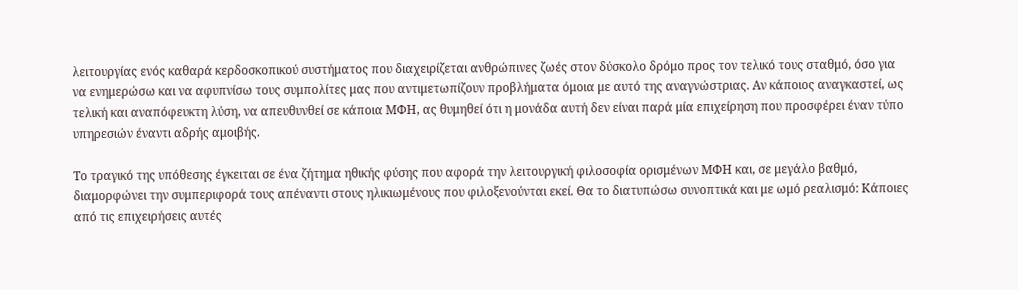λειτουργίας ενός καθαρά κερδοσκοπικού συστήματος που διαχειρίζεται ανθρώπινες ζωές στον δύσκολο δρόμο προς τον τελικό τους σταθμό, όσο για να ενημερώσω και να αφυπνίσω τους συμπολίτες μας που αντιμετωπίζουν προβλήματα όμοια με αυτό της αναγνώστριας. Αν κάποιος αναγκαστεί, ως τελική και αναπόφευκτη λύση, να απευθυνθεί σε κάποια ΜΦΗ, ας θυμηθεί ότι η μονάδα αυτή δεν είναι παρά μία επιχείρηση που προσφέρει έναν τύπο υπηρεσιών έναντι αδρής αμοιβής.

Το τραγικό της υπόθεσης έγκειται σε ένα ζήτημα ηθικής φύσης που αφορά την λειτουργική φιλοσοφία ορισμένων ΜΦΗ και, σε μεγάλο βαθμό, διαμορφώνει την συμπεριφορά τους απέναντι στους ηλικιωμένους που φιλοξενούνται εκεί. Θα το διατυπώσω συνοπτικά και με ωμό ρεαλισμό: Κάποιες από τις επιχειρήσεις αυτές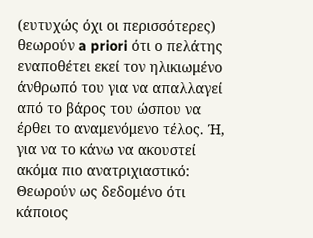(ευτυχώς όχι οι περισσότερες) θεωρούν a priori ότι ο πελάτης εναποθέτει εκεί τον ηλικιωμένο άνθρωπό του για να απαλλαγεί από το βάρος του ώσπου να έρθει το αναμενόμενο τέλος. Ή, για να το κάνω να ακουστεί ακόμα πιο ανατριχιαστικό: Θεωρούν ως δεδομένο ότι κάποιος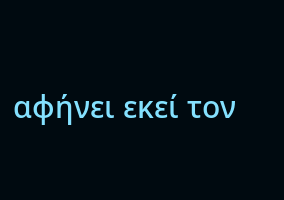αφήνει εκεί τον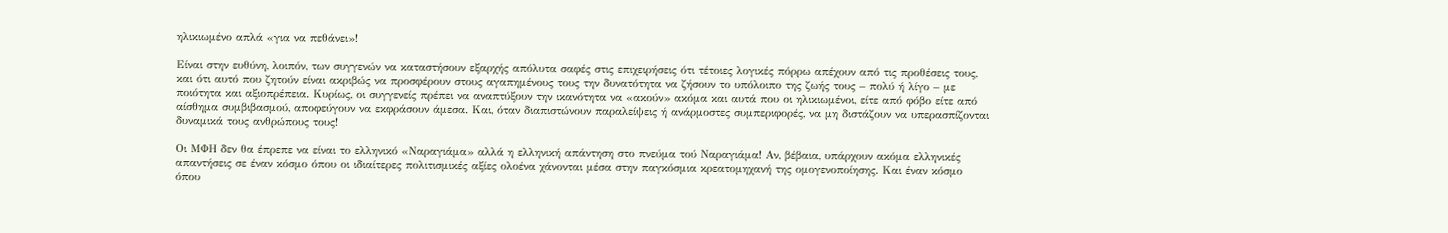ηλικιωμένο απλά «για να πεθάνει»!

Είναι στην ευθύνη, λοιπόν, των συγγενών να καταστήσουν εξαρχής απόλυτα σαφές στις επιχειρήσεις ότι τέτοιες λογικές πόρρω απέχουν από τις προθέσεις τους, και ότι αυτό που ζητούν είναι ακριβώς να προσφέρουν στους αγαπημένους τους την δυνατότητα να ζήσουν το υπόλοιπο της ζωής τους – πολύ ή λίγο – με ποιότητα και αξιοπρέπεια. Κυρίως, οι συγγενείς πρέπει να αναπτύξουν την ικανότητα να «ακούν» ακόμα και αυτά που οι ηλικιωμένοι, είτε από φόβο είτε από αίσθημα συμβιβασμού, αποφεύγουν να εκφράσουν άμεσα. Και, όταν διαπιστώνουν παραλείψεις ή ανάρμοστες συμπεριφορές, να μη διστάζουν να υπερασπίζονται δυναμικά τους ανθρώπους τους!

Οι ΜΦΗ δεν θα έπρεπε να είναι το ελληνικό «Ναραγιάμα» αλλά η ελληνική απάντηση στο πνεύμα τού Ναραγιάμα! Αν, βέβαια, υπάρχουν ακόμα ελληνικές απαντήσεις σε έναν κόσμο όπου οι ιδιαίτερες πολιτισμικές αξίες ολοένα χάνονται μέσα στην παγκόσμια κρεατομηχανή της ομογενοποίησης. Και έναν κόσμο όπου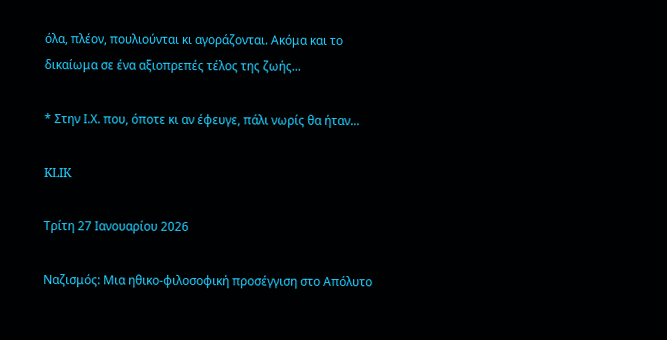όλα, πλέον, πουλιούνται κι αγοράζονται. Ακόμα και το δικαίωμα σε ένα αξιοπρεπές τέλος της ζωής...

* Στην Ι.Χ. που, όποτε κι αν έφευγε, πάλι νωρίς θα ήταν...

KLIK

Τρίτη 27 Ιανουαρίου 2026

Ναζισμός: Μια ηθικο-φιλοσοφική προσέγγιση στο Απόλυτο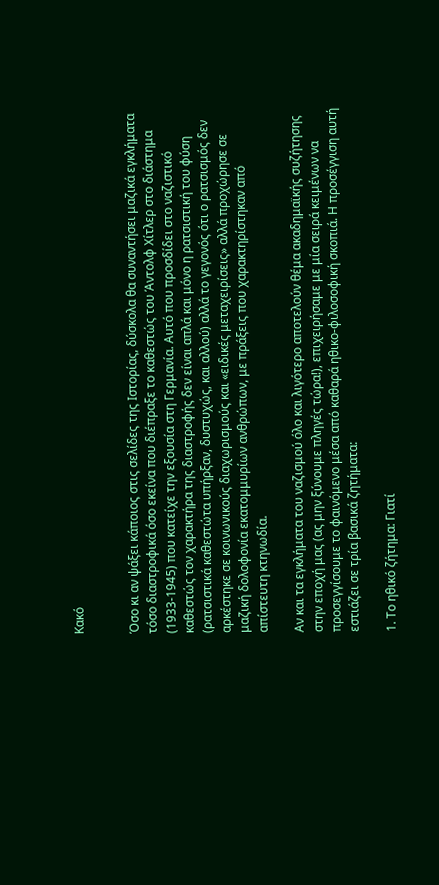Κακό


Όσο κι αν ψάξει κάποιος στις σελίδες της Ιστορίας, δύσκολα θα συναντήσει μαζικά εγκλήματα τόσο διαστροφικά όσο εκείνα που διέπραξε το καθεστώς του Άντολφ Χίτλερ στο διάστημα (1933-1945) που κατείχε την εξουσία στη Γερμανία. Αυτό που προσδίδει στο ναζιστικό καθεστώς τον χαρακτήρα της διαστροφής δεν είναι απλά και μόνο η ρατσιστική του φύση (ρατσιστικά καθεστώτα υπήρξαν, δυστυχώς, και αλλού) αλλά το γεγονός ότι ο ρατσισμός δεν αρκέστηκε σε κοινωνικούς διαχωρισμούς και «ειδικές μεταχειρίσεις» αλλά προχώρησε σε μαζική δολοφονία εκατομμυρίων ανθρώπων, με πράξεις που χαρακτηρίστηκαν από απίστευτη κτηνωδία.

Αν και τα εγκλήματα του ναζισμού όλο και λιγότερο αποτελούν θέμα ακαδημαϊκής συζήτησης στην εποχή μας (ας μην ξύνουμε πληγές τώρα!), επιχειρήσαμε με μία σειρά κειμένων να προσεγγίσουμε το φαινόμενο μέσα από καθαρά ηθικο-φιλοσοφική σκοπιά. Η προσέγγιση αυτή εστιάζει σε τρία βασικά ζητήματα:

1. Το ηθικό ζήτημα: Γιατί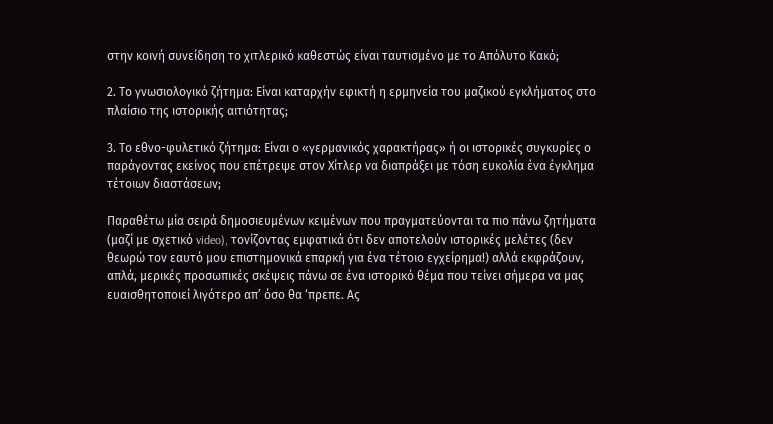στην κοινή συνείδηση το χιτλερικό καθεστώς είναι ταυτισμένο με το Απόλυτο Κακό;

2. Το γνωσιολογικό ζήτημα: Είναι καταρχήν εφικτή η ερμηνεία του μαζικού εγκλήματος στο πλαίσιο της ιστορικής αιτιότητας;

3. Το εθνο-φυλετικό ζήτημα: Είναι ο «γερμανικός χαρακτήρας» ή οι ιστορικές συγκυρίες ο παράγοντας εκείνος που επέτρεψε στον Χίτλερ να διαπράξει με τόση ευκολία ένα έγκλημα τέτοιων διαστάσεων;

Παραθέτω μία σειρά δημοσιευμένων κειμένων που πραγματεύονται τα πιο πάνω ζητήματα (μαζί με σχετικό video), τονίζοντας εμφατικά ότι δεν αποτελούν ιστορικές μελέτες (δεν θεωρώ τον εαυτό μου επιστημονικά επαρκή για ένα τέτοιο εγχείρημα!) αλλά εκφράζουν, απλά, μερικές προσωπικές σκέψεις πάνω σε ένα ιστορικό θέμα που τείνει σήμερα να μας ευαισθητοποιεί λιγότερο απ’ όσο θα ‘πρεπε. Ας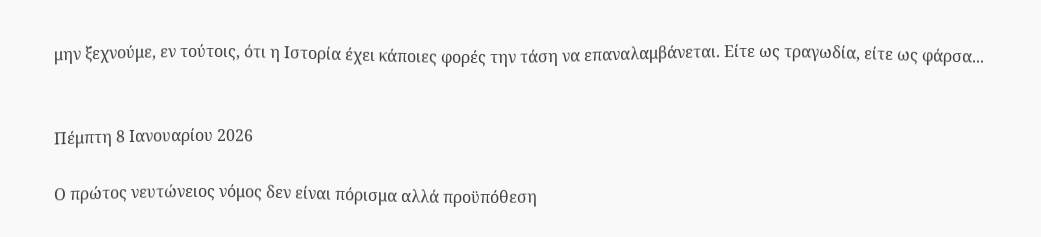μην ξεχνούμε, εν τούτοις, ότι η Ιστορία έχει κάποιες φορές την τάση να επαναλαμβάνεται. Είτε ως τραγωδία, είτε ως φάρσα...


Πέμπτη 8 Ιανουαρίου 2026

Ο πρώτος νευτώνειος νόμος δεν είναι πόρισμα αλλά προϋπόθεση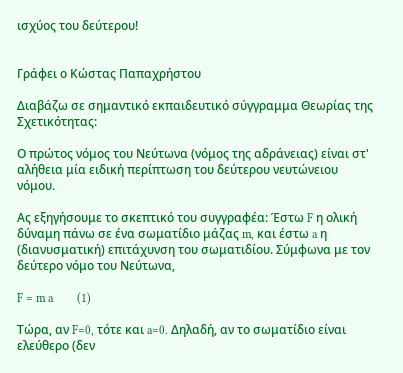ισχύος του δεύτερου!


Γράφει ο Κώστας Παπαχρήστου

Διαβάζω σε σημαντικό εκπαιδευτικό σύγγραμμα Θεωρίας της Σχετικότητας:

Ο πρώτος νόμος του Νεύτωνα (νόμος της αδράνειας) είναι στ' αλήθεια μία ειδική περίπτωση του δεύτερου νευτώνειου νόμου.

Ας εξηγήσουμε το σκεπτικό του συγγραφέα: Έστω F η ολική δύναμη πάνω σε ένα σωματίδιο μάζας m, και έστω a η (διανυσματική) επιτάχυνση του σωματιδίου. Σύμφωνα με τον δεύτερο νόμο του Νεύτωνα,

F = m a        (1)

Τώρα, αν F=0, τότε και a=0. Δηλαδή, αν το σωματίδιο είναι ελεύθερο (δεν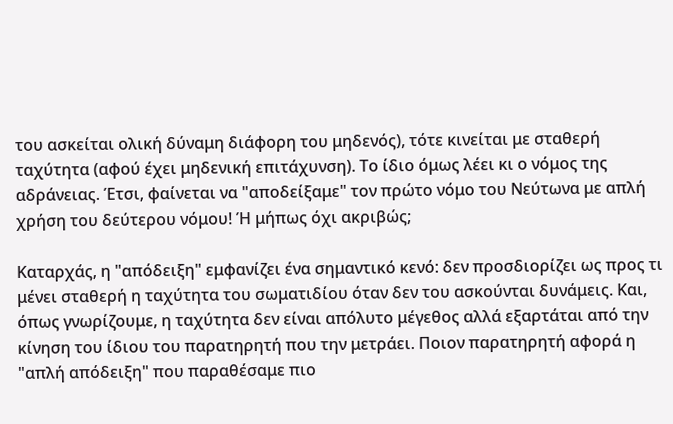του ασκείται ολική δύναμη διάφορη του μηδενός), τότε κινείται με σταθερή ταχύτητα (αφού έχει μηδενική επιτάχυνση). Το ίδιο όμως λέει κι ο νόμος της αδράνειας. Έτσι, φαίνεται να "αποδείξαμε" τον πρώτο νόμο του Νεύτωνα με απλή χρήση του δεύτερου νόμου! Ή μήπως όχι ακριβώς;

Καταρχάς, η "απόδειξη" εμφανίζει ένα σημαντικό κενό: δεν προσδιορίζει ως προς τι μένει σταθερή η ταχύτητα του σωματιδίου όταν δεν του ασκούνται δυνάμεις. Και, όπως γνωρίζουμε, η ταχύτητα δεν είναι απόλυτο μέγεθος αλλά εξαρτάται από την κίνηση του ίδιου του παρατηρητή που την μετράει. Ποιον παρατηρητή αφορά η "απλή απόδειξη" που παραθέσαμε πιο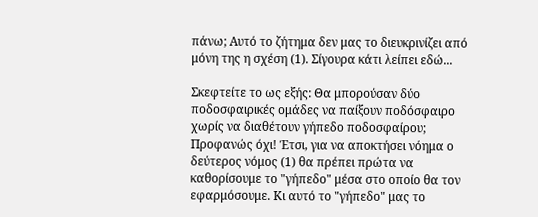πάνω; Αυτό το ζήτημα δεν μας το διευκρινίζει από μόνη της η σχέση (1). Σίγουρα κάτι λείπει εδώ...

Σκεφτείτε το ως εξής: Θα μπορούσαν δύο ποδοσφαιρικές ομάδες να παίξουν ποδόσφαιρο χωρίς να διαθέτουν γήπεδο ποδοσφαίρου; Προφανώς όχι! Έτσι, για να αποκτήσει νόημα ο δεύτερος νόμος (1) θα πρέπει πρώτα να καθορίσουμε το "γήπεδο" μέσα στο οποίο θα τον εφαρμόσουμε. Κι αυτό το "γήπεδο" μας το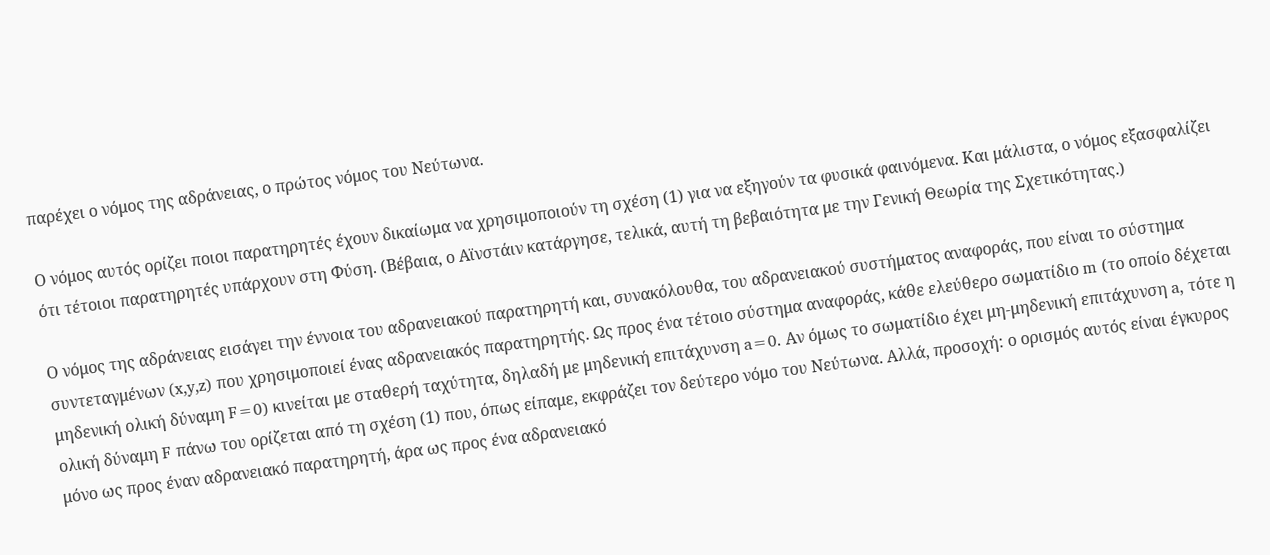παρέχει ο νόμος της αδράνειας, ο πρώτος νόμος του Νεύτωνα.

Ο νόμος αυτός ορίζει ποιοι παρατηρητές έχουν δικαίωμα να χρησιμοποιούν τη σχέση (1) για να εξηγούν τα φυσικά φαινόμενα. Και μάλιστα, ο νόμος εξασφαλίζει ότι τέτοιοι παρατηρητές υπάρχουν στη Φύση. (Βέβαια, ο Αϊνστάιν κατάργησε, τελικά, αυτή τη βεβαιότητα με την Γενική Θεωρία της Σχετικότητας.)

Ο νόμος της αδράνειας εισάγει την έννοια του αδρανειακού παρατηρητή και, συνακόλουθα, του αδρανειακού συστήματος αναφοράς, που είναι το σύστημα συντεταγμένων (x,y,z) που χρησιμοποιεί ένας αδρανειακός παρατηρητής. Ως προς ένα τέτοιο σύστημα αναφοράς, κάθε ελεύθερο σωματίδιο m (το οποίο δέχεται μηδενική ολική δύναμη F=0) κινείται με σταθερή ταχύτητα, δηλαδή με μηδενική επιτάχυνση a=0. Αν όμως το σωματίδιο έχει μη-μηδενική επιτάχυνση a, τότε η ολική δύναμη F πάνω του ορίζεται από τη σχέση (1) που, όπως είπαμε, εκφράζει τον δεύτερο νόμο του Νεύτωνα. Αλλά, προσοχή: ο ορισμός αυτός είναι έγκυρος μόνο ως προς έναν αδρανειακό παρατηρητή, άρα ως προς ένα αδρανειακό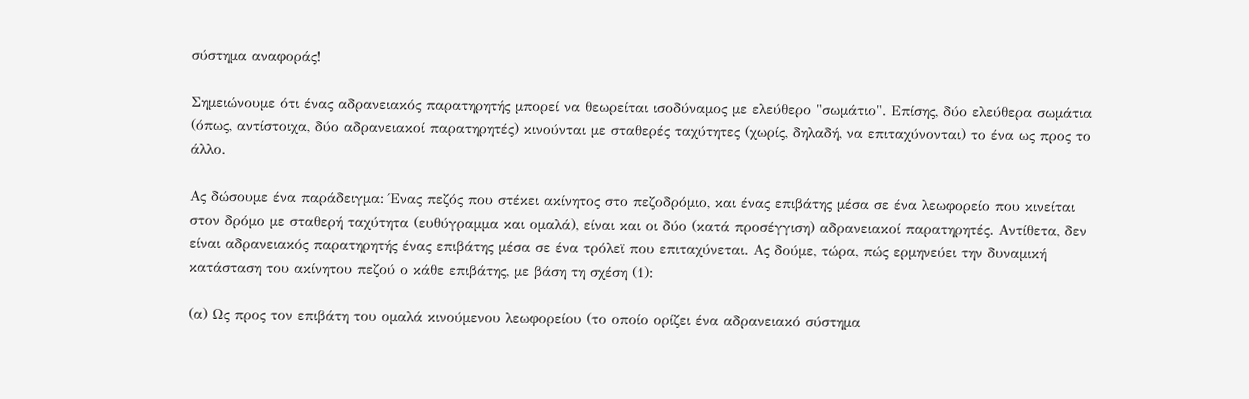σύστημα αναφοράς!

Σημειώνουμε ότι ένας αδρανειακός παρατηρητής μπορεί να θεωρείται ισοδύναμος με ελεύθερο "σωμάτιο". Επίσης, δύο ελεύθερα σωμάτια (όπως, αντίστοιχα, δύο αδρανειακοί παρατηρητές) κινούνται με σταθερές ταχύτητες (χωρίς, δηλαδή, να επιταχύνονται) το ένα ως προς το άλλο.

Ας δώσουμε ένα παράδειγμα: Ένας πεζός που στέκει ακίνητος στο πεζοδρόμιο, και ένας επιβάτης μέσα σε ένα λεωφορείο που κινείται στον δρόμο με σταθερή ταχύτητα (ευθύγραμμα και ομαλά), είναι και οι δύο (κατά προσέγγιση) αδρανειακοί παρατηρητές. Αντίθετα, δεν είναι αδρανειακός παρατηρητής ένας επιβάτης μέσα σε ένα τρόλεϊ που επιταχύνεται. Ας δούμε, τώρα, πώς ερμηνεύει την δυναμική κατάσταση του ακίνητου πεζού ο κάθε επιβάτης, με βάση τη σχέση (1):

(α) Ως προς τον επιβάτη του ομαλά κινούμενου λεωφορείου (το οποίο ορίζει ένα αδρανειακό σύστημα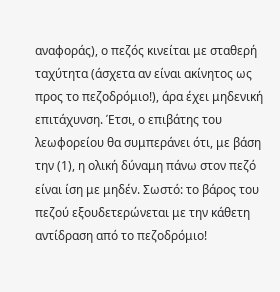αναφοράς), ο πεζός κινείται με σταθερή ταχύτητα (άσχετα αν είναι ακίνητος ως προς το πεζοδρόμιο!), άρα έχει μηδενική επιτάχυνση. Έτσι, ο επιβάτης του λεωφορείου θα συμπεράνει ότι, με βάση την (1), η ολική δύναμη πάνω στον πεζό είναι ίση με μηδέν. Σωστό: το βάρος του πεζού εξουδετερώνεται με την κάθετη αντίδραση από το πεζοδρόμιο!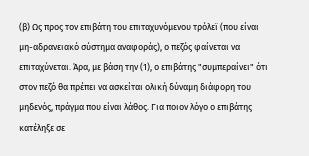(β) Ως προς τον επιβάτη του επιταχυνόμενου τρόλεϊ (που είναι μη-αδρανειακό σύστημα αναφοράς), ο πεζός φαίνεται να επιταχύνεται. Άρα, με βάση την (1), ο επιβάτης "συμπεραίνει" ότι στον πεζό θα πρέπει να ασκείται ολική δύναμη διάφορη του μηδενός, πράγμα που είναι λάθος. Για ποιον λόγο ο επιβάτης κατέληξε σε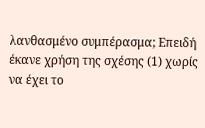λανθασμένο συμπέρασμα; Επειδή έκανε χρήση της σχέσης (1) χωρίς να έχει το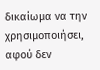δικαίωμα να την χρησιμοποιήσει, αφού δεν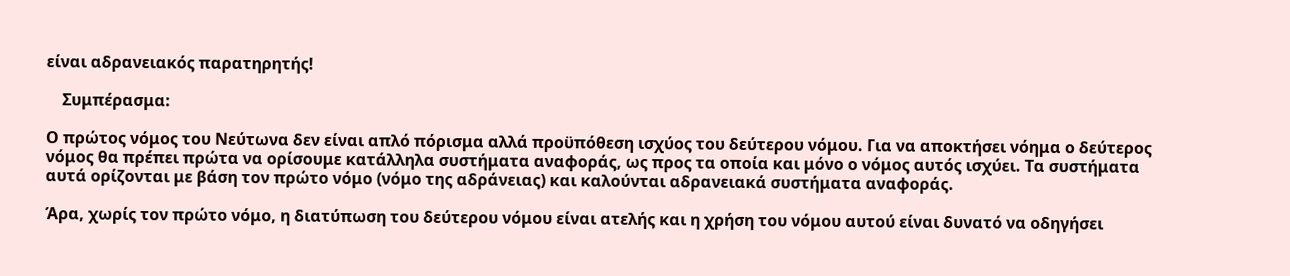είναι αδρανειακός παρατηρητής!

    Συμπέρασμα:

Ο πρώτος νόμος του Νεύτωνα δεν είναι απλό πόρισμα αλλά προϋπόθεση ισχύος του δεύτερου νόμου. Για να αποκτήσει νόημα ο δεύτερος νόμος θα πρέπει πρώτα να ορίσουμε κατάλληλα συστήματα αναφοράς, ως προς τα οποία και μόνο ο νόμος αυτός ισχύει. Τα συστήματα αυτά ορίζονται με βάση τον πρώτο νόμο (νόμο της αδράνειας) και καλούνται αδρανειακά συστήματα αναφοράς.

Άρα, χωρίς τον πρώτο νόμο, η διατύπωση του δεύτερου νόμου είναι ατελής και η χρήση του νόμου αυτού είναι δυνατό να οδηγήσει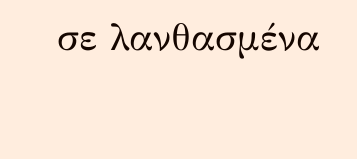σε λανθασμένα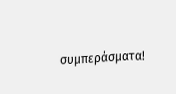συμπεράσματα!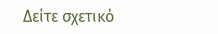Δείτε σχετικό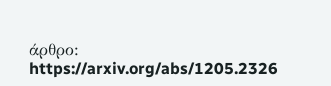άρθρο:  https://arxiv.org/abs/1205.2326